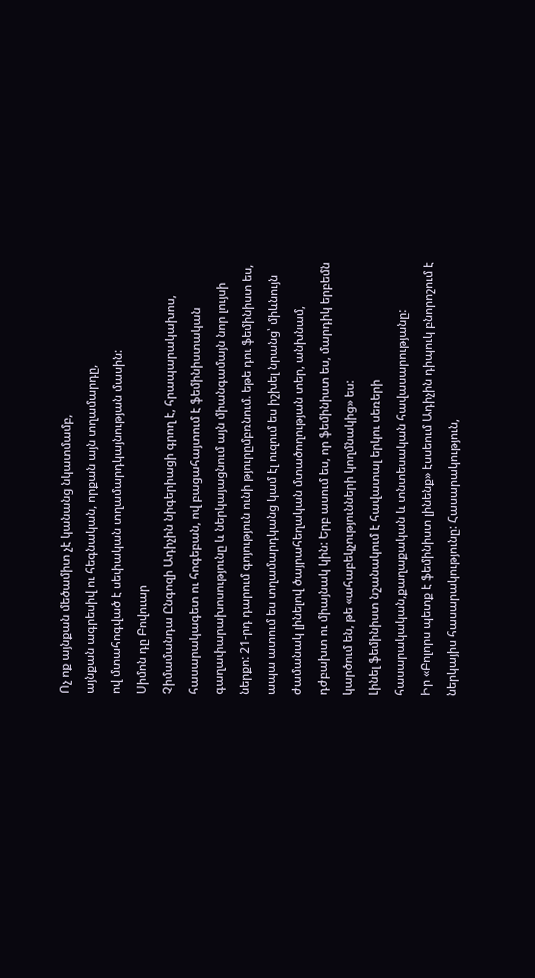Ոչ ոք այնքան մեծամիտ չէ կանանց նկատմամբ,
այնքան ագրեսիվ ու հեգնական, որքան այն տղամարդը,
ով մտահոգված է սեփական տղամարդկայնության մասին:
Սիմոն դը Բովուար
Չիմամանդա Ընգոզի Ադիչին նիգերիացի գրող է, հրապարակախոս, հասարակագետ ու հոգեբան, ով բացահայտում է ֆեմինիստական գաղափարախոսությունը և ներկայացնում այն միանգամայն նոր լույսի ներքո: 21-րդ դարում գոյություն ունի թյուրըմբռնում. եթե դու ֆեմինիստ ես, ապա ատում ես տղամարդկանց կամ էլ ուզում ես իշխել նրանց՝ միևնույն ժամանակ լինելով ծայրահեղական մտածողության տեր, անխնամ, դժբախտ ու միայնակ կին: Երբ ասում ես, որ ֆեմինիստ ես, մարդիկ երբեմն կարծում են, թե «ահաբեկչությունների կողմնակից» ես:
Լինել ֆեմինիստ նշանակում է հավատալ երկու սեռերի հասարակական,քաղաքական և տնտեսական հավասարությանը:
Իր «Բոլորս պետք է ֆեմինիստ լինենք» էսսեում Ադիչին դիպուկ բնորոշում է ներկայիս հասարակությունը: Հասարակություն,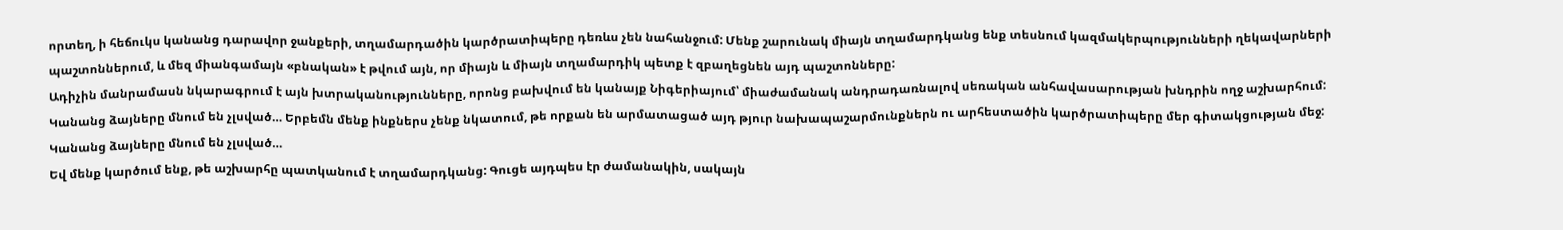որտեղ, ի հեճուկս կանանց դարավոր ջանքերի, տղամարդածին կարծրատիպերը դեռևս չեն նահանջում: Մենք շարունակ միայն տղամարդկանց ենք տեսնում կազմակերպությունների ղեկավարների պաշտոններում, և մեզ միանգամայն «բնական» է թվում այն, որ միայն և միայն տղամարդիկ պետք է զբաղեցնեն այդ պաշտոնները:
Ադիչին մանրամասն նկարագրում է այն խտրականությունները, որոնց բախվում են կանայք Նիգերիայում՝ միաժամանակ անդրադառնալով սեռական անհավասարության խնդրին ողջ աշխարհում:
Կանանց ձայները մնում են չլսված… Երբեմն մենք ինքներս չենք նկատում, թե որքան են արմատացած այդ թյուր նախապաշարմունքներն ու արհեստածին կարծրատիպերը մեր գիտակցության մեջ:
Կանանց ձայները մնում են չլսված…
Եվ մենք կարծում ենք, թե աշխարհը պատկանում է տղամարդկանց: Գուցե այդպես էր ժամանակին, սակայն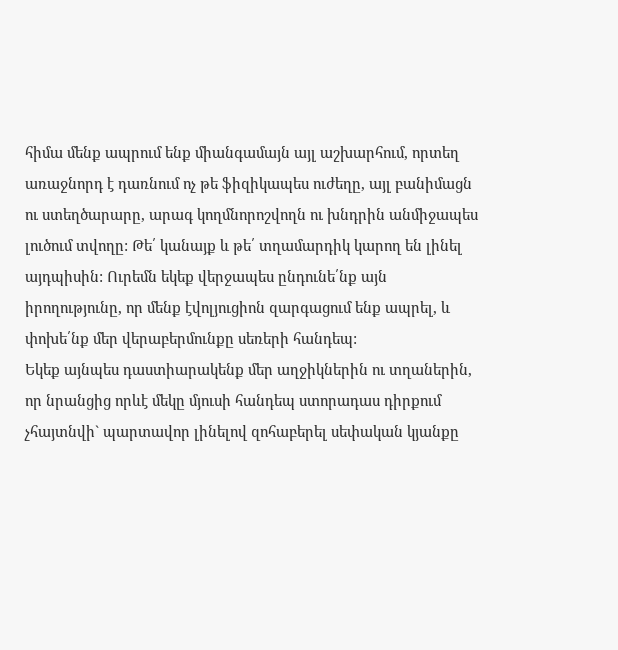հիմա մենք ապրում ենք միանգամայն այլ աշխարհում, որտեղ առաջնորդ է դառնում ոչ թե ֆիզիկապես ուժեղը, այլ բանիմացն ու ստեղծարարը, արագ կողմնորոշվողն ու խնդրին անմիջապես լուծում տվողը: Թե՛ կանայք և թե՛ տղամարդիկ կարող են լինել այդպիսին: Ուրեմն եկեք վերջապես ընդունե՛նք այն իրողությունը, որ մենք էվոլյուցիոն զարգացում ենք ապրել, և փոխե՛նք մեր վերաբերմունքը սեռերի հանդեպ:
Եկեք այնպես դաստիարակենք մեր աղջիկներին ու տղաներին, որ նրանցից որևէ մեկը մյուսի հանդեպ ստորադաս դիրքում չհայտնվի` պարտավոր լինելով զոհաբերել սեփական կյանքը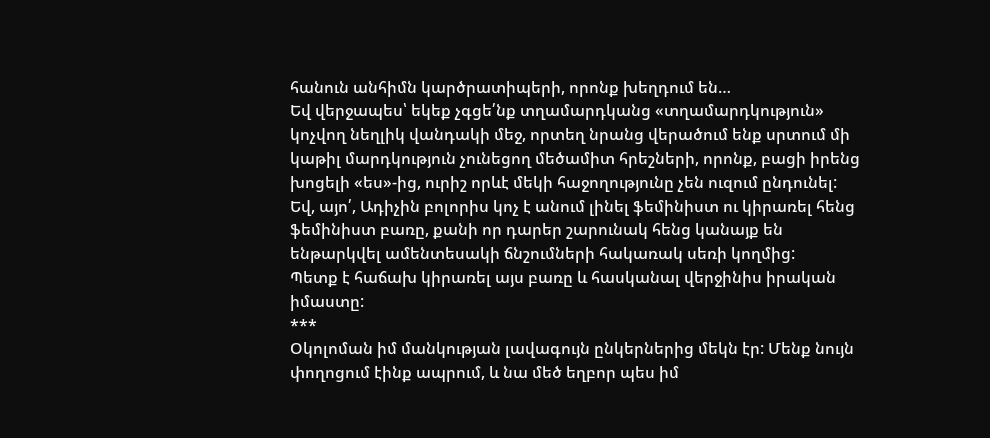հանուն անհիմն կարծրատիպերի, որոնք խեղդում են…
Եվ վերջապես՝ եկեք չգցե՛նք տղամարդկանց «տղամարդկություն» կոչվող նեղլիկ վանդակի մեջ, որտեղ նրանց վերածում ենք սրտում մի կաթիլ մարդկություն չունեցող մեծամիտ հրեշների, որոնք, բացի իրենց խոցելի «ես»-ից, ուրիշ որևէ մեկի հաջողությունը չեն ուզում ընդունել:
Եվ, այո՛, Ադիչին բոլորիս կոչ է անում լինել ֆեմինիստ ու կիրառել հենց ֆեմինիստ բառը, քանի որ դարեր շարունակ հենց կանայք են ենթարկվել ամենտեսակի ճնշումների հակառակ սեռի կողմից:
Պետք է հաճախ կիրառել այս բառը և հասկանալ վերջինիս իրական իմաստը:
***
Օկոլոման իմ մանկության լավագույն ընկերներից մեկն էր: Մենք նույն փողոցում էինք ապրում, և նա մեծ եղբոր պես իմ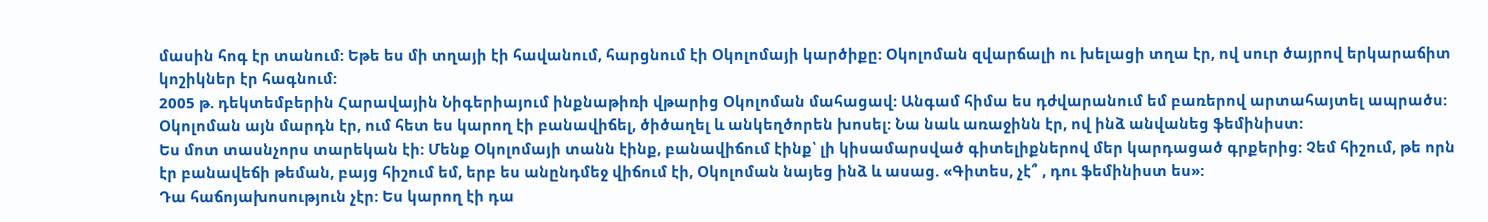մասին հոգ էր տանում: Եթե ես մի տղայի էի հավանում, հարցնում էի Օկոլոմայի կարծիքը: Օկոլոման զվարճալի ու խելացի տղա էր, ով սուր ծայրով երկարաճիտ կոշիկներ էր հագնում:
2005 թ. դեկտեմբերին Հարավային Նիգերիայում ինքնաթիռի վթարից Օկոլոման մահացավ: Անգամ հիմա ես դժվարանում եմ բառերով արտահայտել ապրածս: Օկոլոման այն մարդն էր, ում հետ ես կարող էի բանավիճել, ծիծաղել և անկեղծորեն խոսել: Նա նաև առաջինն էր, ով ինձ անվանեց ֆեմինիստ:
Ես մոտ տասնչորս տարեկան էի: Մենք Օկոլոմայի տանն էինք, բանավիճում էինք՝ լի կիսամարսված գիտելիքներով մեր կարդացած գրքերից: Չեմ հիշում, թե որն էր բանավեճի թեման, բայց հիշում եմ, երբ ես անընդմեջ վիճում էի, Օկոլոման նայեց ինձ և ասաց. «Գիտես, չէ՞ , դու ֆեմինիստ ես»:
Դա հաճոյախոսություն չէր: Ես կարող էի դա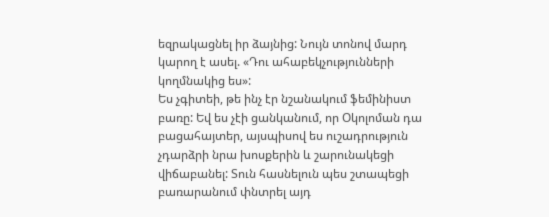եզրակացնել իր ձայնից: Նույն տոնով մարդ կարող է ասել. «Դու ահաբեկչությունների կողմնակից ես»:
Ես չգիտեի, թե ինչ էր նշանակում ֆեմինիստ բառը: Եվ ես չէի ցանկանում, որ Օկոլոման դա բացահայտեր, այսպիսով ես ուշադրություն չդարձրի նրա խոսքերին և շարունակեցի վիճաբանել: Տուն հասնելուն պես շտապեցի բառարանում փնտրել այդ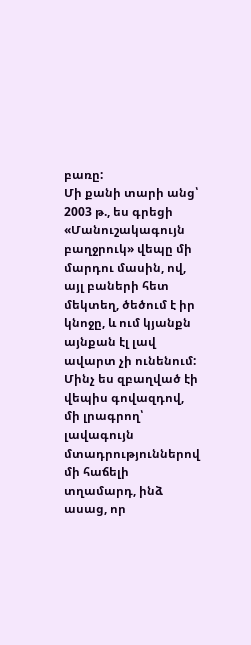բառը:
Մի քանի տարի անց՝ 2003 թ., ես գրեցի «Մանուշակագույն բաղջրուկ» վեպը մի մարդու մասին, ով, այլ բաների հետ մեկտեղ, ծեծում է իր կնոջը, և ում կյանքն այնքան էլ լավ ավարտ չի ունենում: Մինչ ես զբաղված էի վեպիս գովազդով, մի լրագրող՝ լավագույն մտադրություններով մի հաճելի տղամարդ, ինձ ասաց, որ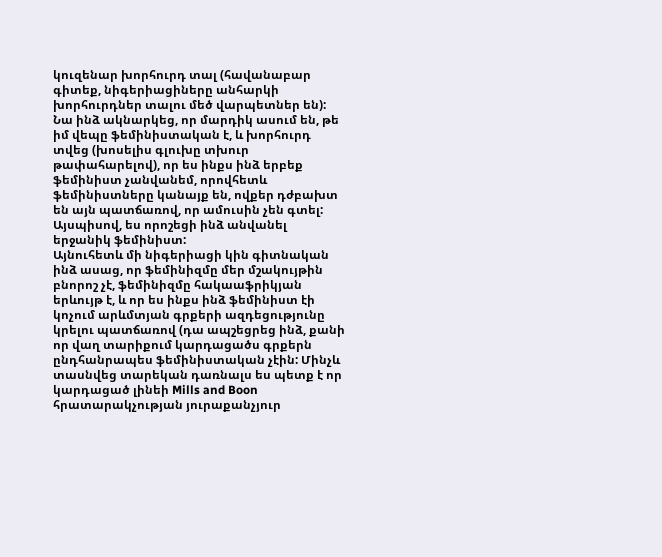կուզենար խորհուրդ տալ (հավանաբար գիտեք, նիգերիացիները անհարկի խորհուրդներ տալու մեծ վարպետներ են):
Նա ինձ ակնարկեց, որ մարդիկ ասում են, թե իմ վեպը ֆեմինիստական է, և խորհուրդ տվեց (խոսելիս գլուխը տխուր թափահարելով), որ ես ինքս ինձ երբեք ֆեմինիստ չանվանեմ, որովհետև ֆեմինիստները կանայք են, ովքեր դժբախտ են այն պատճառով, որ ամուսին չեն գտել: Այսպիսով, ես որոշեցի ինձ անվանել երջանիկ ֆեմինիստ:
Այնուհետև մի նիգերիացի կին գիտնական ինձ ասաց, որ ֆեմինիզմը մեր մշակույթին բնորոշ չէ, ֆեմինիզմը հակաաֆրիկյան երևույթ է, և որ ես ինքս ինձ ֆեմինիստ էի կոչում արևմտյան գրքերի ազդեցությունը կրելու պատճառով (դա ապշեցրեց ինձ, քանի որ վաղ տարիքում կարդացածս գրքերն ընդհանրապես ֆեմինիստական չէին: Մինչև տասնվեց տարեկան դառնալս ես պետք է որ կարդացած լինեի Mills and Boon հրատարակչության յուրաքանչյուր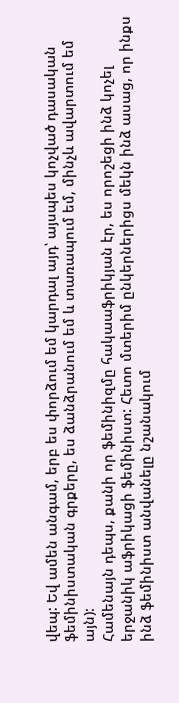վեպ: Եվ ամեն անգամ, երբ ես փորձում եմ կարդալ այդ՝ այսպես կոչված դասական ֆեմինիստական գրքերը, ես ձանձրանում եմ և տառապում եմ, մինչև ավարտում եմ այն):
Համենայն դեպս, քանի որ ֆեմինիզմը հակաաֆրիկյան էր, ես որոշեցի ինձ կոչել երջանիկ աֆրիկացի ֆեմինիստ: Հետո մտերիմ ընկերներիցս մեկն ինձ ասաց, որ ինքս ինձ ֆեմինիստ անվանելը նշանակում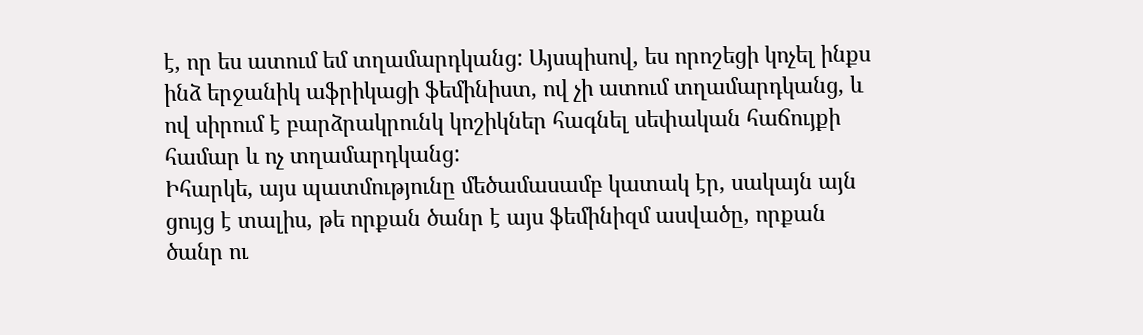է, որ ես ատում եմ տղամարդկանց: Այսպիսով, ես որոշեցի կոչել ինքս ինձ երջանիկ աֆրիկացի ֆեմինիստ, ով չի ատում տղամարդկանց, և ով սիրում է բարձրակրունկ կոշիկներ հագնել սեփական հաճույքի համար և ոչ տղամարդկանց:
Իհարկե, այս պատմությունը մեծամասամբ կատակ էր, սակայն այն ցույց է տալիս, թե որքան ծանր է այս ֆեմինիզմ ասվածը, որքան ծանր ու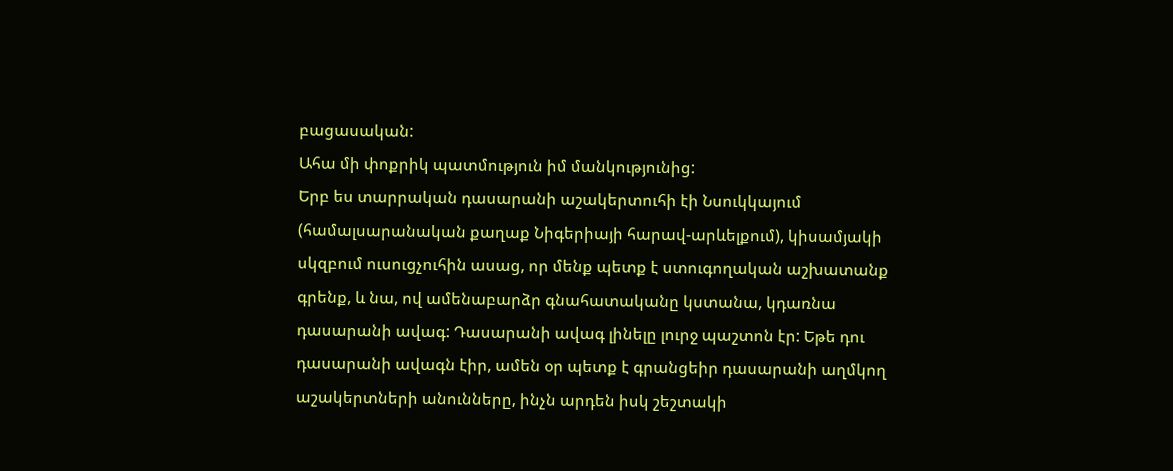բացասական:
Ահա մի փոքրիկ պատմություն իմ մանկությունից:
Երբ ես տարրական դասարանի աշակերտուհի էի Նսուկկայում (համալսարանական քաղաք Նիգերիայի հարավ-արևելքում), կիսամյակի սկզբում ուսուցչուհին ասաց, որ մենք պետք է ստուգողական աշխատանք գրենք, և նա, ով ամենաբարձր գնահատականը կստանա, կդառնա դասարանի ավագ: Դասարանի ավագ լինելը լուրջ պաշտոն էր: Եթե դու դասարանի ավագն էիր, ամեն օր պետք է գրանցեիր դասարանի աղմկող աշակերտների անունները, ինչն արդեն իսկ շեշտակի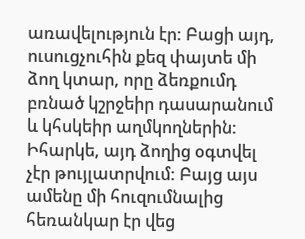առավելություն էր: Բացի այդ, ուսուցչուհին քեզ փայտե մի ձող կտար, որը ձեռքումդ բռնած կշրջեիր դասարանում և կհսկեիր աղմկողներին:
Իհարկե, այդ ձողից օգտվել չէր թույլատրվում: Բայց այս ամենը մի հուզումնալից հեռանկար էր վեց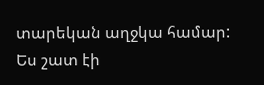տարեկան աղջկա համար: Ես շատ էի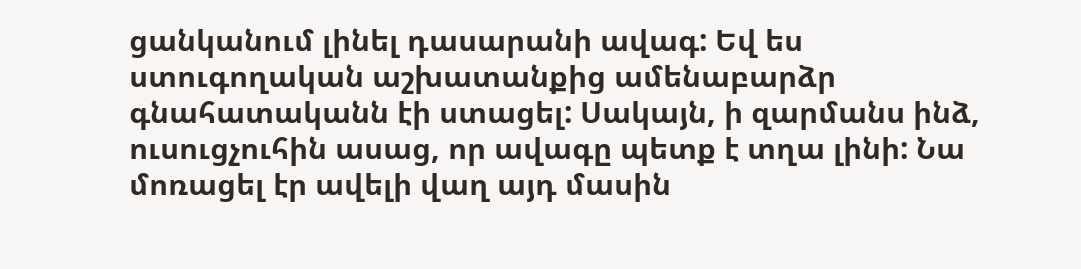ցանկանում լինել դասարանի ավագ: Եվ ես ստուգողական աշխատանքից ամենաբարձր գնահատականն էի ստացել: Սակայն, ի զարմանս ինձ, ուսուցչուհին ասաց, որ ավագը պետք է տղա լինի: Նա մոռացել էր ավելի վաղ այդ մասին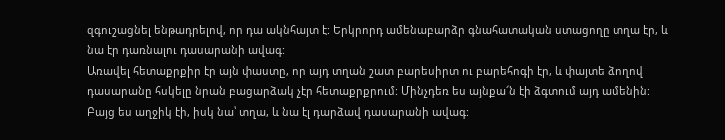զգուշացնել ենթադրելով, որ դա ակնհայտ է: Երկրորդ ամենաբարձր գնահատական ստացողը տղա էր, և նա էր դառնալու դասարանի ավագ:
Առավել հետաքրքիր էր այն փաստը, որ այդ տղան շատ բարեսիրտ ու բարեհոգի էր, և փայտե ձողով դասարանը հսկելը նրան բացարձակ չէր հետաքրքրում: Մինչդեռ ես այնքա՜ն էի ձգտում այդ ամենին:
Բայց ես աղջիկ էի, իսկ նա՝ տղա, և նա էլ դարձավ դասարանի ավագ: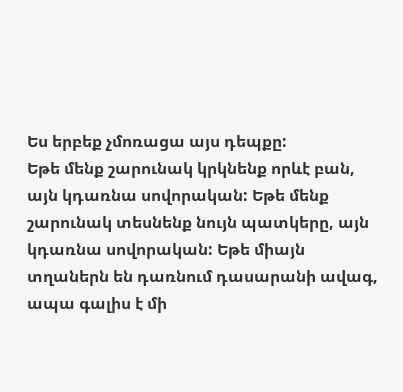Ես երբեք չմոռացա այս դեպքը:
Եթե մենք շարունակ կրկնենք որևէ բան, այն կդառնա սովորական: Եթե մենք շարունակ տեսնենք նույն պատկերը, այն կդառնա սովորական: Եթե միայն տղաներն են դառնում դասարանի ավագ, ապա գալիս է մի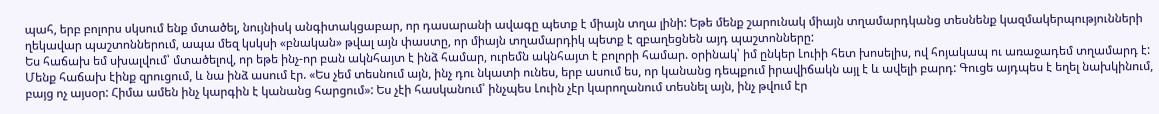պահ, երբ բոլորս սկսում ենք մտածել, նույնիսկ անգիտակցաբար, որ դասարանի ավագը պետք է միայն տղա լինի: Եթե մենք շարունակ միայն տղամարդկանց տեսնենք կազմակերպությունների ղեկավար պաշտոններում, ապա մեզ կսկսի «բնական» թվալ այն փաստը, որ միայն տղամարդիկ պետք է զբաղեցնեն այդ պաշտոնները:
Ես հաճախ եմ սխալվում՝ մտածելով, որ եթե ինչ-որ բան ակնհայտ է ինձ համար, ուրեմն ակնհայտ է բոլորի համար. օրինակ՝ իմ ընկեր Լուիի հետ խոսելիս, ով հոյակապ ու առաջադեմ տղամարդ է: Մենք հաճախ էինք զրուցում, և նա ինձ ասում էր. «Ես չեմ տեսնում այն, ինչ դու նկատի ունես, երբ ասում ես, որ կանանց դեպքում իրավիճակն այլ է և ավելի բարդ: Գուցե այդպես է եղել նախկինում, բայց ոչ այսօր: Հիմա ամեն ինչ կարգին է կանանց հարցում»: Ես չէի հասկանում՝ ինչպես Լուին չէր կարողանում տեսնել այն, ինչ թվում էր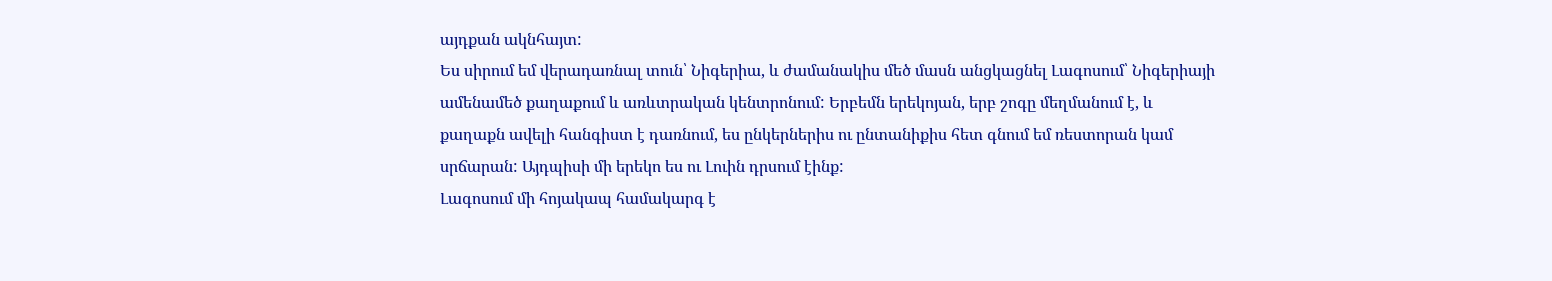այդքան ակնհայտ:
Ես սիրում եմ վերադառնալ տուն՝ Նիգերիա, և ժամանակիս մեծ մասն անցկացնել Լագոսում՝ Նիգերիայի ամենամեծ քաղաքում և առևտրական կենտրոնում: Երբեմն երեկոյան, երբ շոգը մեղմանում է, և քաղաքն ավելի հանգիստ է դառնում, ես ընկերներիս ու ընտանիքիս հետ գնում եմ ռեստորան կամ սրճարան: Այդպիսի մի երեկո ես ու Լուին դրսում էինք:
Լագոսում մի հոյակապ համակարգ է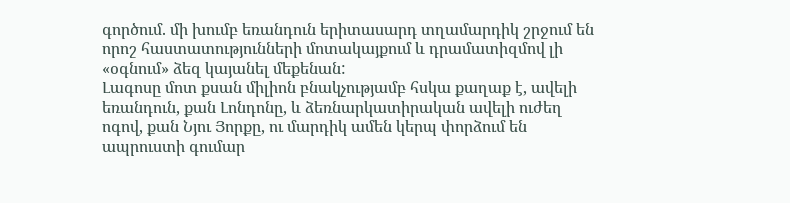գործում. մի խումբ եռանդուն երիտասարդ տղամարդիկ շրջում են որոշ հաստատությունների մոտակայքում և դրամատիզմով լի «օգնում» ձեզ կայանել մեքենան:
Լագոսը մոտ քսան միլիոն բնակչությամբ հսկա քաղաք է, ավելի եռանդուն, քան Լոնդոնը, և ձեռնարկատիրական ավելի ուժեղ ոգով, քան Նյու Յորքը, ու մարդիկ ամեն կերպ փորձում են ապրուստի գումար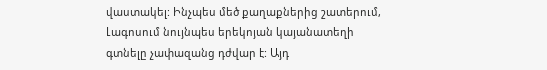վաստակել: Ինչպես մեծ քաղաքներից շատերում, Լագոսում նույնպես երեկոյան կայանատեղի գտնելը չափազանց դժվար է: Այդ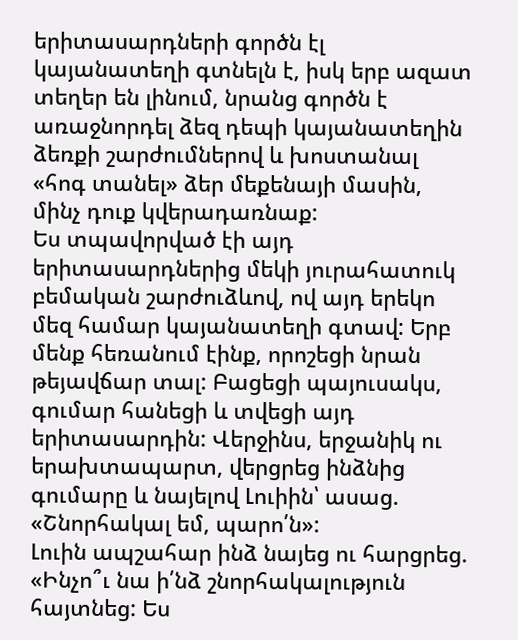երիտասարդների գործն էլ կայանատեղի գտնելն է, իսկ երբ ազատ տեղեր են լինում, նրանց գործն է առաջնորդել ձեզ դեպի կայանատեղին ձեռքի շարժումներով և խոստանալ «հոգ տանել» ձեր մեքենայի մասին, մինչ դուք կվերադառնաք:
Ես տպավորված էի այդ երիտասարդներից մեկի յուրահատուկ բեմական շարժուձևով, ով այդ երեկո մեզ համար կայանատեղի գտավ: Երբ մենք հեռանում էինք, որոշեցի նրան թեյավճար տալ: Բացեցի պայուսակս, գումար հանեցի և տվեցի այդ երիտասարդին: Վերջինս, երջանիկ ու երախտապարտ, վերցրեց ինձնից գումարը և նայելով Լուիին՝ ասաց. «Շնորհակալ եմ, պարո՛ն»:
Լուին ապշահար ինձ նայեց ու հարցրեց. «Ինչո՞ւ նա ի՛նձ շնորհակալություն հայտնեց: Ես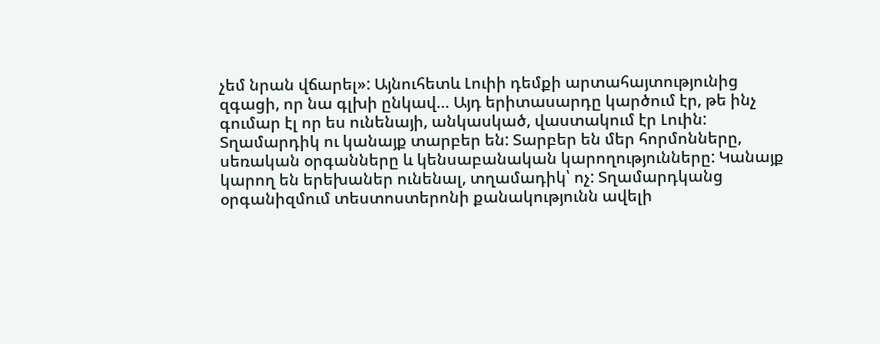չեմ նրան վճարել»: Այնուհետև Լուիի դեմքի արտահայտությունից զգացի, որ նա գլխի ընկավ… Այդ երիտասարդը կարծում էր, թե ինչ գումար էլ որ ես ունենայի, անկասկած, վաստակում էր Լուին:
Տղամարդիկ ու կանայք տարբեր են: Տարբեր են մեր հորմոնները, սեռական օրգանները և կենսաբանական կարողությունները: Կանայք կարող են երեխաներ ունենալ, տղամադիկ՝ ոչ: Տղամարդկանց օրգանիզմում տեստոստերոնի քանակությունն ավելի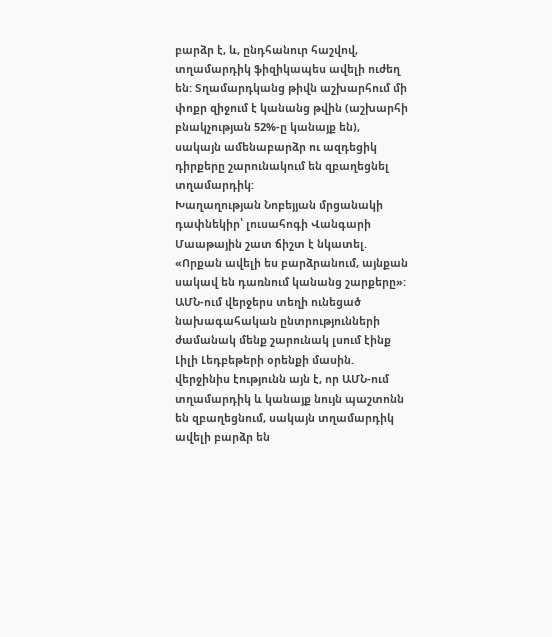բարձր է, և, ընդհանուր հաշվով, տղամարդիկ ֆիզիկապես ավելի ուժեղ են: Տղամարդկանց թիվն աշխարհում մի փոքր զիջում է կանանց թվին (աշխարհի բնակչության 52%-ը կանայք են), սակայն ամենաբարձր ու ազդեցիկ դիրքերը շարունակում են զբաղեցնել տղամարդիկ:
Խաղաղության Նոբեյյան մրցանակի դափնեկիր՝ լուսահոգի Վանգարի Մաաթային շատ ճիշտ է նկատել. «Որքան ավելի ես բարձրանում, այնքան սակավ են դառնում կանանց շարքերը»:
ԱՄՆ-ում վերջերս տեղի ունեցած նախագահական ընտրությունների ժամանակ մենք շարունակ լսում էինք Լիլի Լեդբեթերի օրենքի մասին. վերջինիս էությունն այն է, որ ԱՄՆ-ում տղամարդիկ և կանայք նույն պաշտոնն են զբաղեցնում, սակայն տղամարդիկ ավելի բարձր են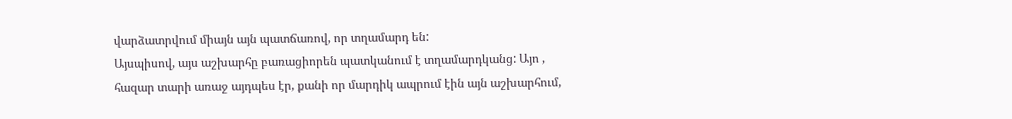վարձատրվում միայն այն պատճառով, որ տղամարդ են:
Այսպիսով, այս աշխարհը բառացիորեն պատկանում է տղամարդկանց: Այո , հազար տարի առաջ այդպես էր, քանի որ մարդիկ ապրում էին այն աշխարհում,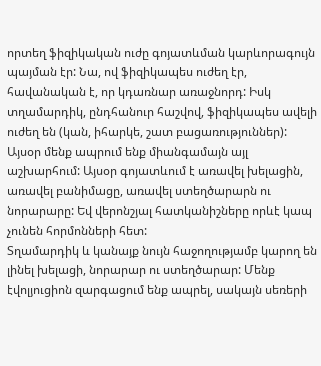որտեղ ֆիզիկական ուժը գոյատևման կարևորագույն պայման էր: Նա, ով ֆիզիկապես ուժեղ էր, հավանական է, որ կդառնար առաջնորդ: Իսկ տղամարդիկ, ընդհանուր հաշվով, ֆիզիկապես ավելի ուժեղ են (կան, իհարկե, շատ բացառություններ): Այսօր մենք ապրում ենք միանգամայն այլ աշխարհում: Այսօր գոյատևում է առավել խելացին, առավել բանիմացը, առավել ստեղծարարն ու նորարարը: Եվ վերոնշյալ հատկանիշները որևէ կապ չունեն հորմոնների հետ:
Տղամարդիկ և կանայք նույն հաջողությամբ կարող են լինել խելացի, նորարար ու ստեղծարար: Մենք էվոլյուցիոն զարգացում ենք ապրել, սակայն սեռերի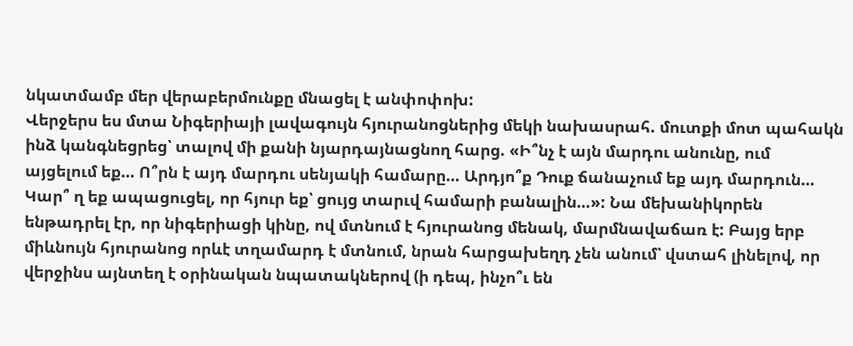նկատմամբ մեր վերաբերմունքը մնացել է անփոփոխ:
Վերջերս ես մտա Նիգերիայի լավագույն հյուրանոցներից մեկի նախասրահ. մուտքի մոտ պահակն ինձ կանգնեցրեց՝ տալով մի քանի նյարդայնացնող հարց. «Ի՞նչ է այն մարդու անունը, ում այցելում եք… Ո՞րն է այդ մարդու սենյակի համարը… Արդյո՞ք Դուք ճանաչում եք այդ մարդուն… Կար՞ ղ եք ապացուցել, որ հյուր եք՝ ցույց տարւվ համարի բանալին…»: Նա մեխանիկորեն ենթադրել էր, որ նիգերիացի կինը, ով մտնում է հյուրանոց մենակ, մարմնավաճառ է: Բայց երբ միևնույն հյուրանոց որևէ տղամարդ է մտնում, նրան հարցախեղդ չեն անում՝ վստահ լինելով, որ վերջինս այնտեղ է օրինական նպատակներով (ի դեպ, ինչո՞ւ են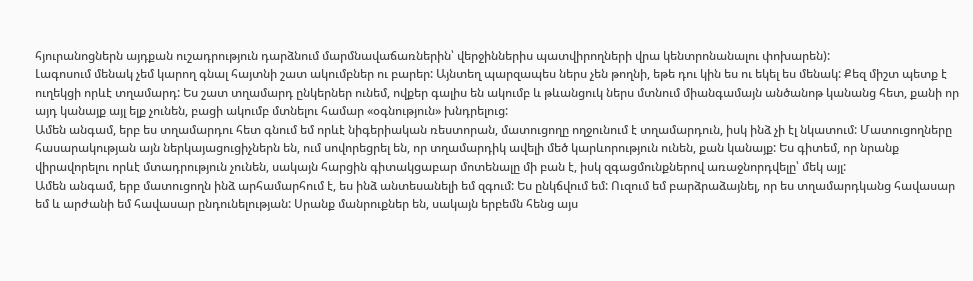հյուրանոցներն այդքան ուշադրություն դարձնում մարմնավաճառներին՝ վերջիններիս պատվիրողների վրա կենտրոնանալու փոխարեն):
Լագոսում մենակ չեմ կարող գնալ հայտնի շատ ակումբներ ու բարեր: Այնտեղ պարզապես ներս չեն թողնի, եթե դու կին ես ու եկել ես մենակ: Քեզ միշտ պետք է ուղեկցի որևէ տղամարդ: Ես շատ տղամարդ ընկերներ ունեմ, ովքեր գալիս են ակումբ և թևանցուկ ներս մտնում միանգամայն անծանոթ կանանց հետ, քանի որ այդ կանայք այլ ելք չունեն, բացի ակումբ մտնելու համար «օգնություն» խնդրելուց:
Ամեն անգամ, երբ ես տղամարդու հետ գնում եմ որևէ նիգերիական ռեստորան, մատուցողը ողջունում է տղամարդուն, իսկ ինձ չի էլ նկատում: Մատուցողները հասարակության այն ներկայացուցիչներն են, ում սովորեցրել են, որ տղամարդիկ ավելի մեծ կարևորություն ունեն, քան կանայք: Ես գիտեմ, որ նրանք վիրավորելու որևէ մտադրություն չունեն, սակայն հարցին գիտակցաբար մոտենալը մի բան է, իսկ զգացմունքներով առաջնորդվելը՝ մեկ այլ:
Ամեն անգամ, երբ մատուցողն ինձ արհամարհում է, ես ինձ անտեսանելի եմ զգում: Ես ընկճվում եմ: Ուզում եմ բարձրաձայնել, որ ես տղամարդկանց հավասար եմ և արժանի եմ հավասար ընդունելության: Սրանք մանրուքներ են, սակայն երբեմն հենց այս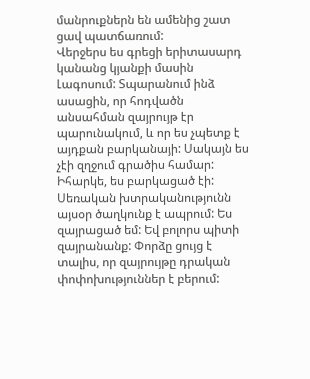մանրուքներն են ամենից շատ ցավ պատճառում:
Վերջերս ես գրեցի երիտասարդ կանանց կյանքի մասին Լագոսում: Տպարանում ինձ ասացին, որ հոդվածն անսահման զայրույթ էր պարունակում, և որ ես չպետք է այդքան բարկանայի: Սակայն ես չէի զղջում գրածիս համար: Իհարկե, ես բարկացած էի: Սեռական խտրականությունն այսօր ծաղկունք է ապրում: Ես զայրացած եմ: Եվ բոլորս պիտի զայրանանք: Փորձը ցույց է տալիս, որ զայրույթը դրական փոփոխություններ է բերում: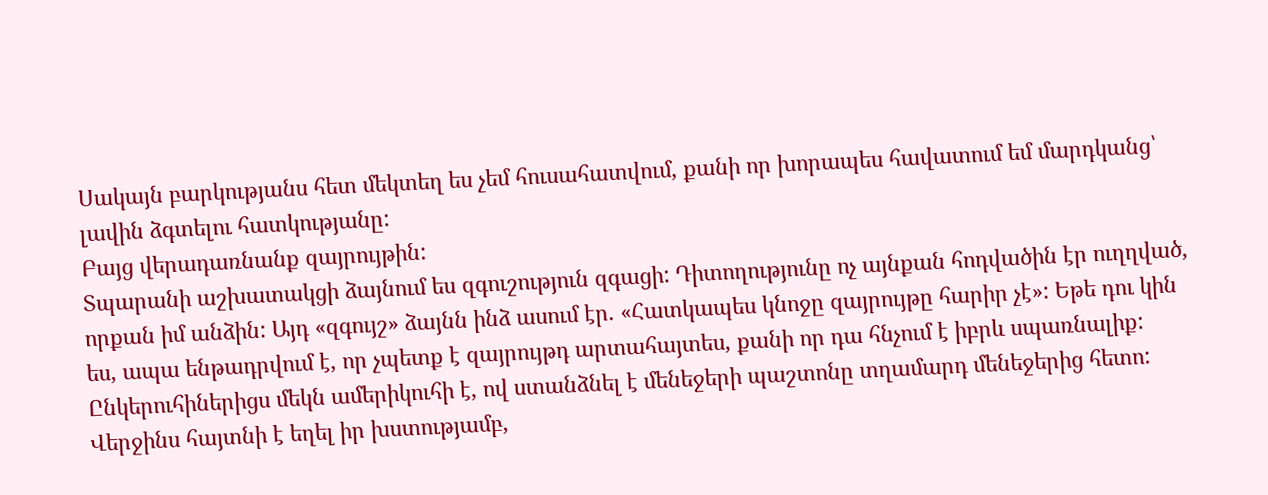Սակայն բարկությանս հետ մեկտեղ ես չեմ հուսահատվում, քանի որ խորապես հավատում եմ մարդկանց՝ լավին ձգտելու հատկությանը:
Բայց վերադառնանք զայրույթին:
Տպարանի աշխատակցի ձայնում ես զգուշություն զգացի: Դիտողությունը ոչ այնքան հոդվածին էր ուղղված, որքան իմ անձին: Այդ «զգույշ» ձայնն ինձ ասում էր. «Հատկապես կնոջը զայրույթը հարիր չէ»: Եթե դու կին ես, ապա ենթադրվում է, որ չպետք է զայրույթդ արտահայտես, քանի որ դա հնչում է իբրև սպառնալիք:
Ընկերուհիներիցս մեկն ամերիկուհի է, ով ստանձնել է մենեջերի պաշտոնը տղամարդ մենեջերից հետո: Վերջինս հայտնի է եղել իր խստությամբ,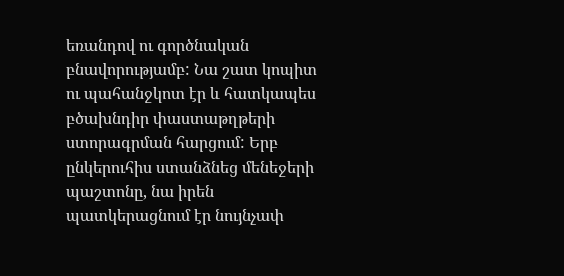եռանդով ու գործնական բնավորությամբ: Նա շատ կոպիտ ու պահանջկոտ էր և հատկապես բծախնդիր փաստաթղթերի ստորագրման հարցում: Երբ ընկերուհիս ստանձնեց մենեջերի պաշտոնը, նա իրեն պատկերացնում էր նույնչափ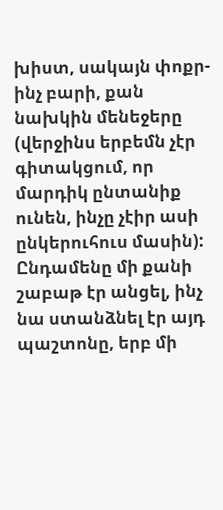խիստ, սակայն փոքր-ինչ բարի, քան նախկին մենեջերը (վերջինս երբեմն չէր գիտակցում, որ մարդիկ ընտանիք ունեն, ինչը չէիր ասի ընկերուհուս մասին): Ընդամենը մի քանի շաբաթ էր անցել, ինչ նա ստանձնել էր այդ պաշտոնը, երբ մի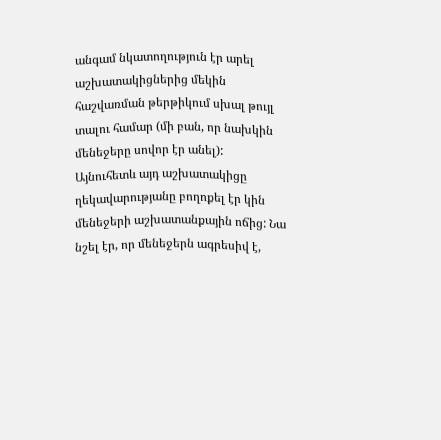անգամ նկատողություն էր արել աշխատակիցներից մեկին հաշվառման թերթիկում սխալ թույլ տալու համար (մի բան, որ նախկին մենեջերը սովոր էր անել):
Այնուհետև այդ աշխատակիցը ղեկավարությանը բողոքել էր կին մենեջերի աշխատանքային ոճից: Նա նշել էր, որ մենեջերն ագրեսիվ է,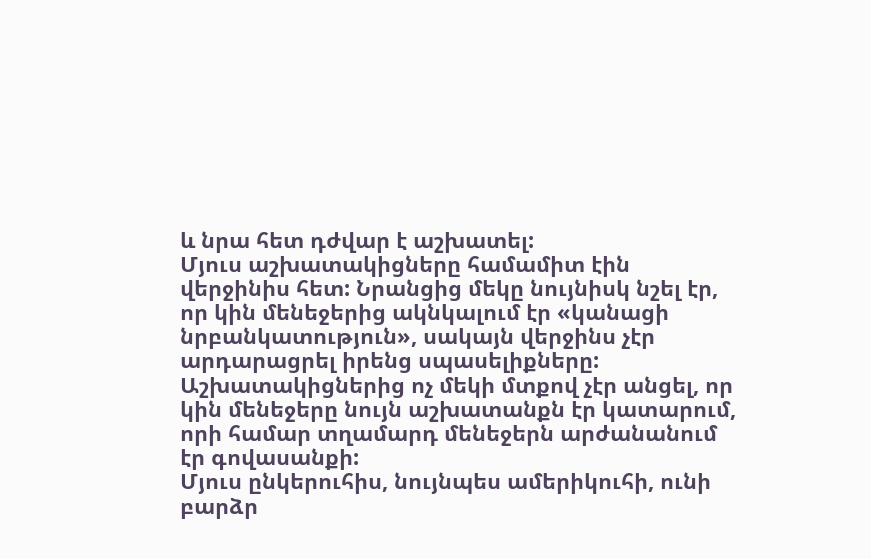և նրա հետ դժվար է աշխատել:
Մյուս աշխատակիցները համամիտ էին վերջինիս հետ: Նրանցից մեկը նույնիսկ նշել էր, որ կին մենեջերից ակնկալում էր «կանացի նրբանկատություն», սակայն վերջինս չէր արդարացրել իրենց սպասելիքները:
Աշխատակիցներից ոչ մեկի մտքով չէր անցել, որ կին մենեջերը նույն աշխատանքն էր կատարում, որի համար տղամարդ մենեջերն արժանանում էր գովասանքի:
Մյուս ընկերուհիս, նույնպես ամերիկուհի, ունի բարձր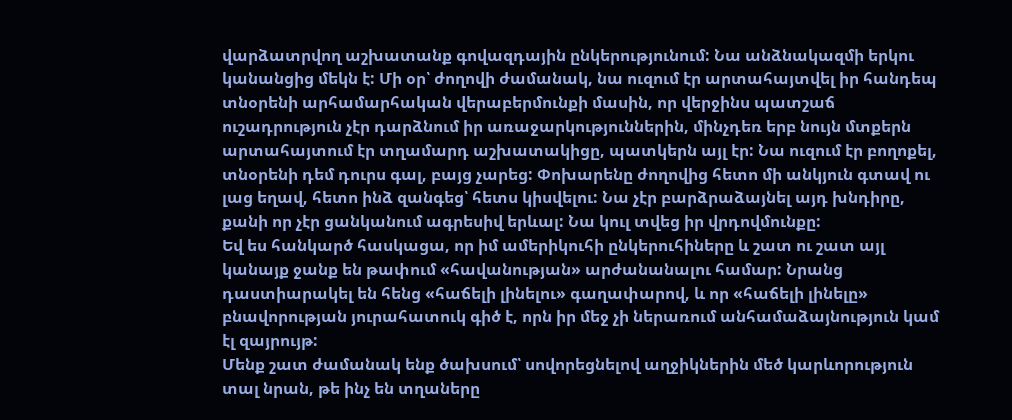վարձատրվող աշխատանք գովազդային ընկերությունում: Նա անձնակազմի երկու կանանցից մեկն է: Մի օր՝ ժողովի ժամանակ, նա ուզում էր արտահայտվել իր հանդեպ տնօրենի արհամարհական վերաբերմունքի մասին, որ վերջինս պատշաճ ուշադրություն չէր դարձնում իր առաջարկություններին, մինչդեռ երբ նույն մտքերն արտահայտում էր տղամարդ աշխատակիցը, պատկերն այլ էր: Նա ուզում էր բողոքել, տնօրենի դեմ դուրս գալ, բայց չարեց: Փոխարենը ժողովից հետո մի անկյուն գտավ ու լաց եղավ, հետո ինձ զանգեց՝ հետս կիսվելու: Նա չէր բարձրաձայնել այդ խնդիրը, քանի որ չէր ցանկանում ագրեսիվ երևալ: Նա կուլ տվեց իր վրդովմունքը:
Եվ ես հանկարծ հասկացա, որ իմ ամերիկուհի ընկերուհիները և շատ ու շատ այլ կանայք ջանք են թափում «հավանության» արժանանալու համար: Նրանց դաստիարակել են հենց «հաճելի լինելու» գաղափարով, և որ «հաճելի լինելը» բնավորության յուրահատուկ գիծ է, որն իր մեջ չի ներառում անհամաձայնություն կամ էլ զայրույթ:
Մենք շատ ժամանակ ենք ծախսում՝ սովորեցնելով աղջիկներին մեծ կարևորություն տալ նրան, թե ինչ են տղաները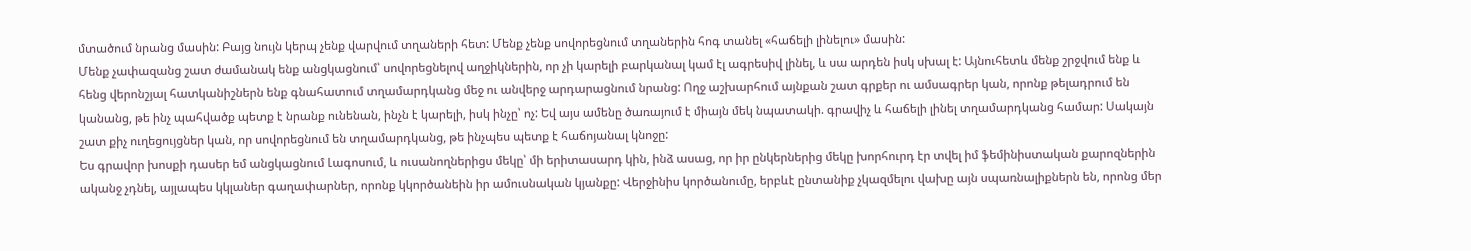մտածում նրանց մասին: Բայց նույն կերպ չենք վարվում տղաների հետ: Մենք չենք սովորեցնում տղաներին հոգ տանել «հաճելի լինելու» մասին:
Մենք չափազանց շատ ժամանակ ենք անցկացնում՝ սովորեցնելով աղջիկներին, որ չի կարելի բարկանալ կամ էլ ագրեսիվ լինել, և սա արդեն իսկ սխալ է: Այնուհետև մենք շրջվում ենք և հենց վերոնշյալ հատկանիշներն ենք գնահատում տղամարդկանց մեջ ու անվերջ արդարացնում նրանց: Ողջ աշխարհում այնքան շատ գրքեր ու ամսագրեր կան, որոնք թելադրում են կանանց, թե ինչ պահվածք պետք է նրանք ունենան, ինչն է կարելի, իսկ ինչը՝ ոչ: Եվ այս ամենը ծառայում է միայն մեկ նպատակի. գրավիչ և հաճելի լինել տղամարդկանց համար: Սակայն շատ քիչ ուղեցույցներ կան, որ սովորեցնում են տղամարդկանց, թե ինչպես պետք է հաճոյանալ կնոջը:
Ես գրավոր խոսքի դասեր եմ անցկացնում Լագոսում, և ուսանողներիցս մեկը՝ մի երիտասարդ կին, ինձ ասաց, որ իր ընկերներից մեկը խորհուրդ էր տվել իմ ֆեմինիստական քարոզներին ականջ չդնել, այլապես կկլաներ գաղափարներ, որոնք կկործանեին իր ամուսնական կյանքը: Վերջինիս կործանումը, երբևէ ընտանիք չկազմելու վախը այն սպառնալիքներն են, որոնց մեր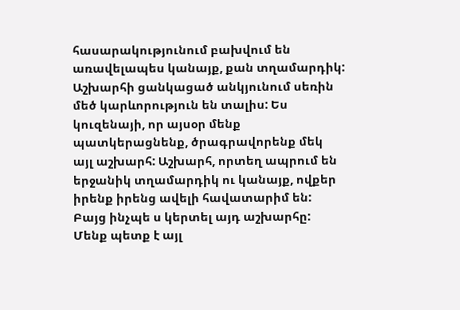հասարակությունում բախվում են առավելապես կանայք, քան տղամարդիկ:
Աշխարհի ցանկացած անկյունում սեռին մեծ կարևորություն են տալիս: Ես կուզենայի, որ այսօր մենք պատկերացնենք, ծրագրավորենք մեկ այլ աշխարհ: Աշխարհ, որտեղ ապրում են երջանիկ տղամարդիկ ու կանայք, ովքեր իրենք իրենց ավելի հավատարիմ են: Բայց ինչպե ս կերտել այդ աշխարհը:
Մենք պետք է այլ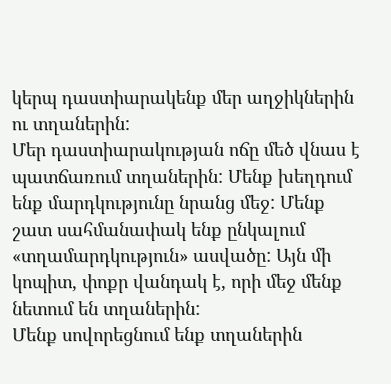կերպ դաստիարակենք մեր աղջիկներին ու տղաներին:
Մեր դաստիարակության ոճը մեծ վնաս է պատճառում տղաներին: Մենք խեղդում ենք մարդկությունը նրանց մեջ: Մենք շատ սահմանափակ ենք ընկալում «տղամարդկություն» ասվածը: Այն մի կոպիտ, փոքր վանդակ է, որի մեջ մենք նետում են տղաներին:
Մենք սովորեցնում ենք տղաներին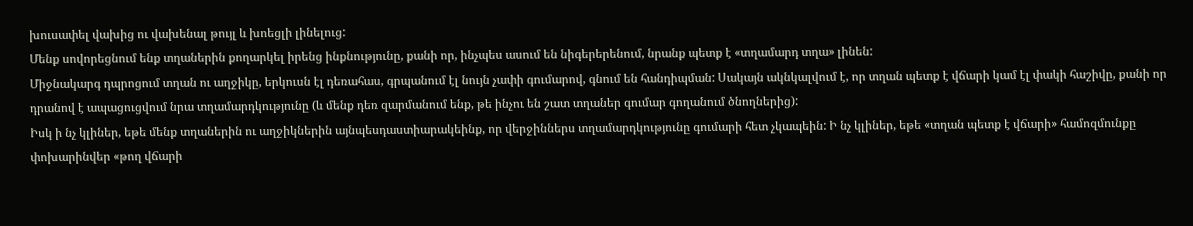խուսափել վախից ու վախենալ թույլ և խոեցլի լինելուց:
Մենք սովորեցնում ենք տղաներին քողարկել իրենց ինքնությունը, քանի որ, ինչպես ասում են նիգերերենում, նրանք պետք է «տղամարդ տղա» լինեն:
Միջնակարգ դպրոցում տղան ու աղջիկը, երկուսն էլ դեռահաս, գրպանում էլ նույն չափի գումարով, գնում են հանդիպման: Սակայն ակնկալվում է, որ տղան պետք է վճարի կամ էլ փակի հաշիվը, քանի որ դրանով է ապացուցվում նրա տղամարդկությունը (և մենք դեռ զարմանում ենք, թե ինչու են շատ տղաներ գումար գողանում ծնողներից):
Իսկ ի նչ կլիներ, եթե մենք տղաներին ու աղջիկներին այնպեսդաստիարակեինք, որ վերջիններս տղամարդկությունը գումարի հետ չկապեին: Ի նչ կլիներ, եթե «տղան պետք է վճարի» համոզմունքը փոխարինվեր «թող վճարի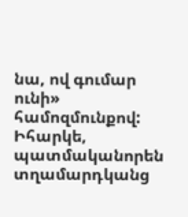նա, ով գումար ունի» համոզմունքով:
Իհարկե, պատմականորեն տղամարդկանց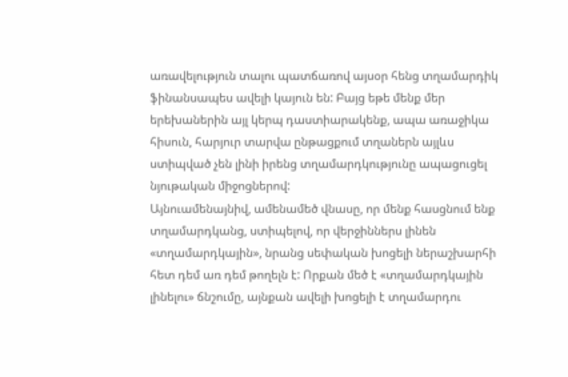առավելություն տալու պատճառով այսօր հենց տղամարդիկ ֆինանսապես ավելի կայուն են: Բայց եթե մենք մեր երեխաներին այլ կերպ դաստիարակենք, ապա առաջիկա հիսուն, հարյուր տարվա ընթացքում տղաներն այլևս ստիպված չեն լինի իրենց տղամարդկությունը ապացուցել նյութական միջոցներով:
Այնուամենայնիվ, ամենամեծ վնասը, որ մենք հասցնում ենք տղամարդկանց, ստիպելով, որ վերջիններս լինեն «տղամարդկային», նրանց սեփական խոցելի ներաշխարհի հետ դեմ առ դեմ թողելն է: Որքան մեծ է «տղամարդկային լինելու» ճնշումը, այնքան ավելի խոցելի է տղամարդու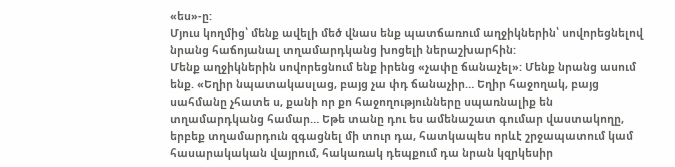«ես»-ը:
Մյուս կողմից՝ մենք ավելի մեծ վնաս ենք պատճառում աղջիկներին՝ սովորեցնելով նրանց հաճոյանալ տղամարդկանց խոցելի ներաշխարհին:
Մենք աղջիկներին սովորեցնում ենք իրենց «չափը ճանաչել»: Մենք նրանց ասում ենք. «Եղիր նպատակասլաց, բայց չա փդ ճանաչիր… Եղիր հաջողակ, բայց սահմանը չհատե ս, քանի որ քո հաջողությունները սպառնալիք են տղամարդկանց համար… Եթե տանը դու ես ամենաշատ գումար վաստակողը, երբեք տղամարդուն զգացնել մի տուր դա, հատկապես որևէ շրջապատում կամ հասարակական վայրում, հակառակ դեպքում դա նրան կզրկեսիր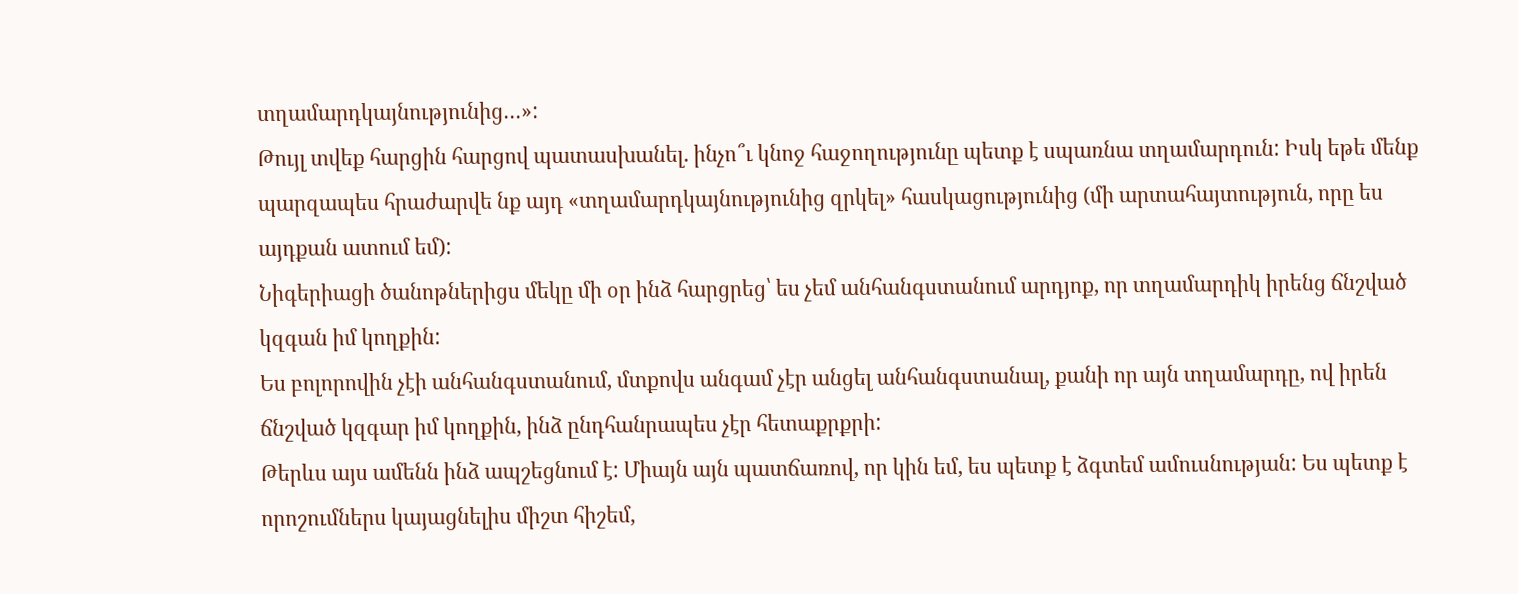տղամարդկայնությունից…»:
Թույլ տվեք հարցին հարցով պատասխանել. ինչո՞ւ կնոջ հաջողությունը պետք է սպառնա տղամարդուն: Իսկ եթե մենք պարզապես հրաժարվե նք այդ «տղամարդկայնությունից զրկել» հասկացությունից (մի արտահայտություն, որը ես այդքան ատում եմ):
Նիգերիացի ծանոթներիցս մեկը մի օր ինձ հարցրեց՝ ես չեմ անհանգստանում արդյոք, որ տղամարդիկ իրենց ճնշված կզգան իմ կողքին:
Ես բոլորովին չէի անհանգստանում, մտքովս անգամ չէր անցել անհանգստանալ, քանի որ այն տղամարդը, ով իրեն ճնշված կզգար իմ կողքին, ինձ ընդհանրապես չէր հետաքրքրի:
Թերևս այս ամենն ինձ ապշեցնում է: Միայն այն պատճառով, որ կին եմ, ես պետք է ձգտեմ ամուսնության: Ես պետք է որոշումներս կայացնելիս միշտ հիշեմ,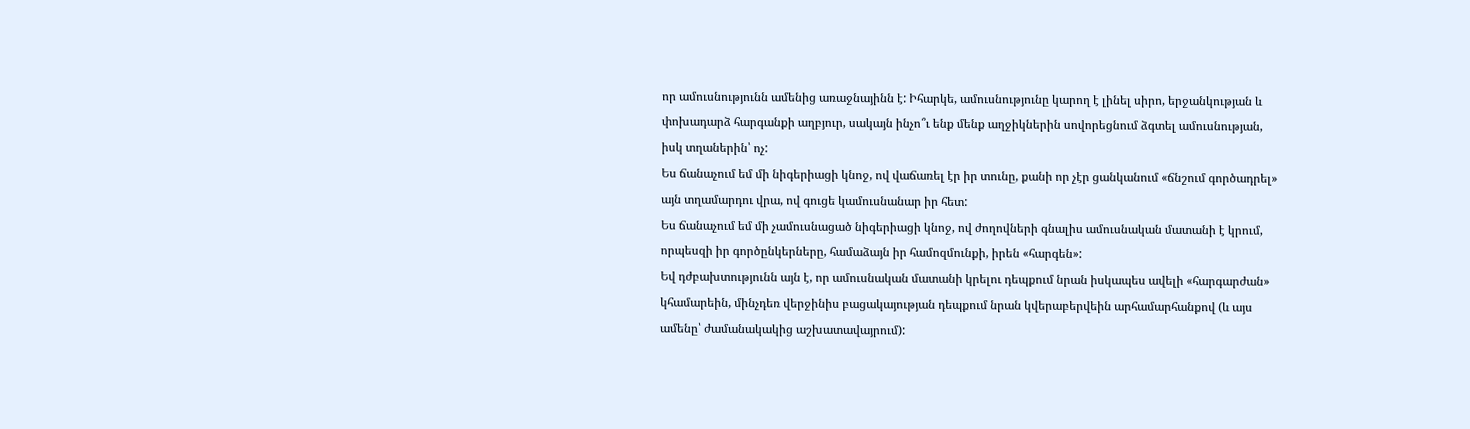որ ամուսնությունն ամենից առաջնայինն է: Իհարկե, ամուսնությունը կարող է լինել սիրո, երջանկության և փոխադարձ հարգանքի աղբյուր, սակայն ինչո՞ւ ենք մենք աղջիկներին սովորեցնում ձգտել ամուսնության, իսկ տղաներին՝ ոչ:
Ես ճանաչում եմ մի նիգերիացի կնոջ, ով վաճառել էր իր տունը, քանի որ չէր ցանկանում «ճնշում գործադրել» այն տղամարդու վրա, ով գուցե կամուսնանար իր հետ:
Ես ճանաչում եմ մի չամուսնացած նիգերիացի կնոջ, ով ժողովների գնալիս ամուսնական մատանի է կրում, որպեսզի իր գործընկերները, համաձայն իր համոզմունքի, իրեն «հարգեն»:
Եվ դժբախտությունն այն է, որ ամուսնական մատանի կրելու դեպքում նրան իսկապես ավելի «հարգարժան» կհամարեին, մինչդեռ վերջինիս բացակայության դեպքում նրան կվերաբերվեին արհամարհանքով (և այս ամենը՝ ժամանակակից աշխատավայրում):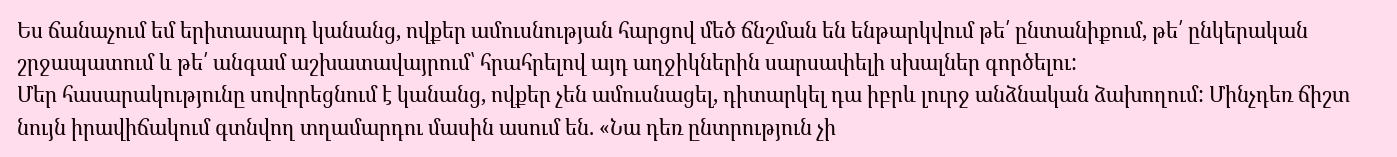Ես ճանաչում եմ երիտասարդ կանանց, ովքեր ամուսնության հարցով մեծ ճնշման են ենթարկվում թե՛ ընտանիքում, թե՛ ընկերական շրջապատում և թե՛ անգամ աշխատավայրում՝ հրահրելով այդ աղջիկներին սարսափելի սխալներ գործելու:
Մեր հասարակությունը սովորեցնում է կանանց, ովքեր չեն ամուսնացել, դիտարկել դա իբրև լուրջ անձնական ձախողում: Մինչդեռ ճիշտ նույն իրավիճակում գտնվող տղամարդու մասին ասում են. «Նա դեռ ընտրություն չի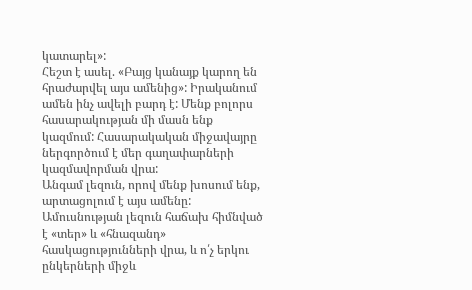կատարել»:
Հեշտ է ասել. «Բայց կանայք կարող են հրաժարվել այս ամենից»: Իրականում ամեն ինչ ավելի բարդ է: Մենք բոլորս հասարակության մի մասն ենք կազմում: Հասարակական միջավայրը ներգործում է մեր գաղափարների կազմավորման վրա:
Անգամ լեզուն, որով մենք խոսում ենք, արտացոլում է այս ամենը: Ամուսնության լեզուն հաճախ հիմնված է «տեր» և «հնազանդ» հասկացությունների վրա, և ո՛չ երկու ընկերների միջև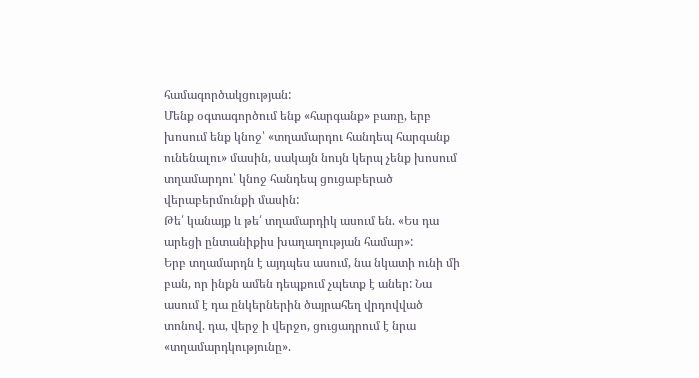համագործակցության:
Մենք օգտագործում ենք «հարգանք» բառը, երբ խոսում ենք կնոջ՝ «տղամարդու հանդեպ հարգանք ունենալու» մասին, սակայն նույն կերպ չենք խոսում տղամարդու՝ կնոջ հանդեպ ցուցաբերած վերաբերմունքի մասին:
Թե՛ կանայք և թե՛ տղամարդիկ ասում են. «Ես դա արեցի ընտանիքիս խաղաղության համար»:
Երբ տղամարդն է այդպես ասում, նա նկատի ունի մի բան, որ ինքն ամեն դեպքում չպետք է աներ: Նա ասում է դա ընկերներին ծայրահեղ վրդովված տոնով. դա, վերջ ի վերջո, ցուցադրում է նրա «տղամարդկությունը».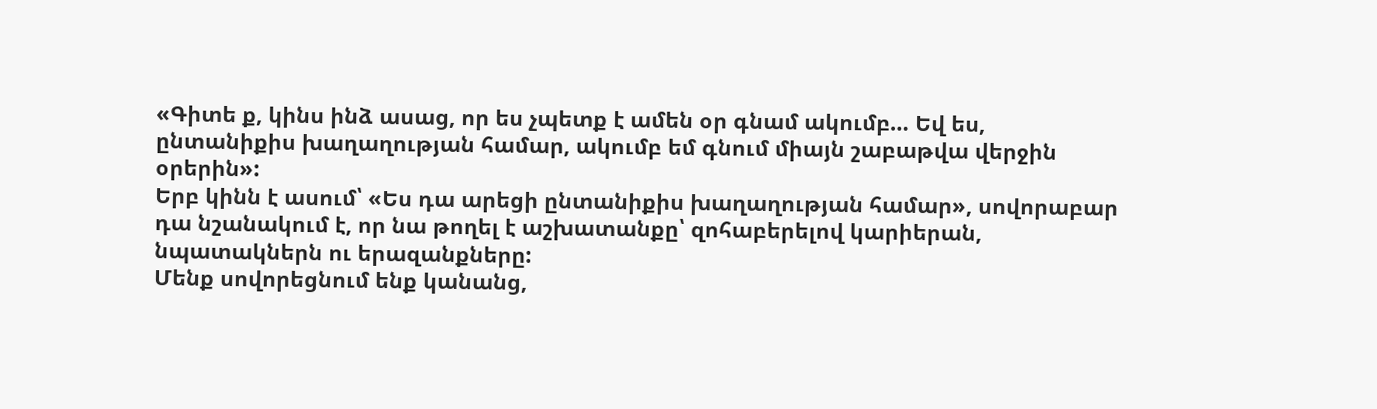«Գիտե ք, կինս ինձ ասաց, որ ես չպետք է ամեն օր գնամ ակումբ… Եվ ես, ընտանիքիս խաղաղության համար, ակումբ եմ գնում միայն շաբաթվա վերջին օրերին»:
Երբ կինն է ասում՝ «Ես դա արեցի ընտանիքիս խաղաղության համար», սովորաբար դա նշանակում է, որ նա թողել է աշխատանքը՝ զոհաբերելով կարիերան, նպատակներն ու երազանքները:
Մենք սովորեցնում ենք կանանց,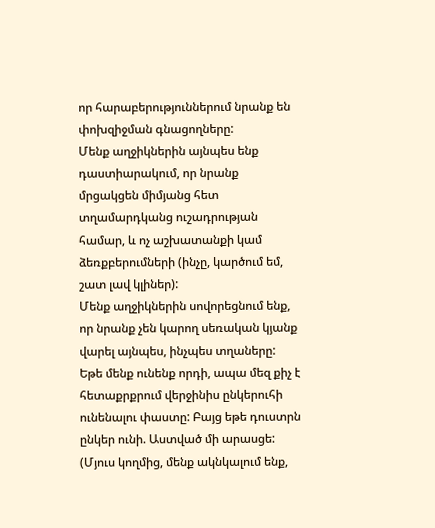որ հարաբերություններում նրանք են փոխզիջման գնացողները:
Մենք աղջիկներին այնպես ենք դաստիարակում, որ նրանք մրցակցեն միմյանց հետ տղամարդկանց ուշադրության համար, և ոչ աշխատանքի կամ ձեռքբերումների (ինչը, կարծում եմ, շատ լավ կլիներ):
Մենք աղջիկներին սովորեցնում ենք, որ նրանք չեն կարող սեռական կյանք վարել այնպես, ինչպես տղաները:
Եթե մենք ունենք որդի, ապա մեզ քիչ է հետաքրքրում վերջինիս ընկերուհի ունենալու փաստը: Բայց եթե դուստրն ընկեր ունի. Աստված մի արասցե: (Մյուս կողմից, մենք ակնկալում ենք,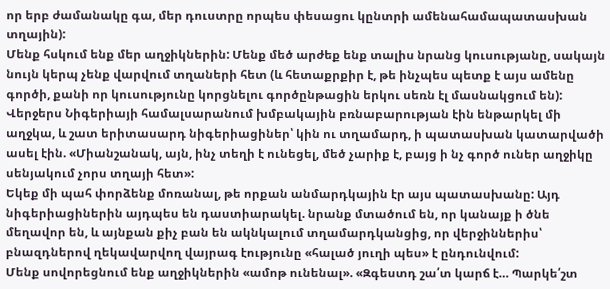որ երբ ժամանակը գա, մեր դուստրը որպես փեսացու կընտրի ամենահամապատասխան տղային):
Մենք հսկում ենք մեր աղջիկներին: Մենք մեծ արժեք ենք տալիս նրանց կուսությանը, սակայն նույն կերպ չենք վարվում տղաների հետ (և հետաքրքիր է, թե ինչպես պետք է այս ամենը գործի, քանի որ կուսությունը կորցնելու գործընթացին երկու սեռն էլ մասնակցում են):
Վերջերս Նիգերիայի համալսարանում խմբակային բռնաբարության էին ենթարկել մի աղջկա, և շատ երիտասարդ նիգերիացիներ՝ կին ու տղամարդ, ի պատասխան կատարվածի ասել էին. «Միանշանակ, այն, ինչ տեղի է ունեցել, մեծ չարիք է, բայց ի նչ գործ ուներ աղջիկը սենյակում չորս տղայի հետ»:
Եկեք մի պահ փորձենք մոռանալ, թե որքան անմարդկային էր այս պատասխանը: Այդ նիգերիացիներին այդպես են դաստիարակել. նրանք մտածում են, որ կանայք ի ծնե մեղավոր են, և այնքան քիչ բան են ակնկալում տղամարդկանցից, որ վերջիններիս՝ բնազդներով ղեկավարվող վայրագ էությունը «հալած յուղի պես» է ընդունվում:
Մենք սովորեցնում ենք աղջիկներին «ամոթ ունենալ». «Զգեստդ շա՛տ կարճ է… Պարկե՛շտ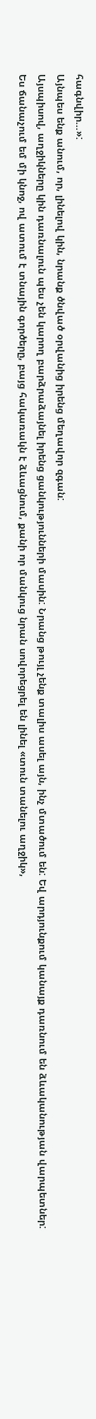հագնվիր…»:
Այնպես ենք անում, որ, լինելով կին, նրանք ծնված օրվանից իրենց մեղավոր զգան:
Այսպիսով, աղջիկները կին դառնալուն պես չեն կարող բարձրաձայնել իրենց ցանկությունների մասին: Նրանց թույլ չենք տալիս ասել այն, ինչ մտածում են: Եվ արդյունքում կանայք դառնում են ձևականության վարպետներ:
Ես ճանաչում եմ մի կնոջ, ով ատում է տնային գործերը, բայց հակառակն է ձևացնում, քանի որ մանկուց նրան սովորեցրել են լինել «տուն տանելու աղջիկ»,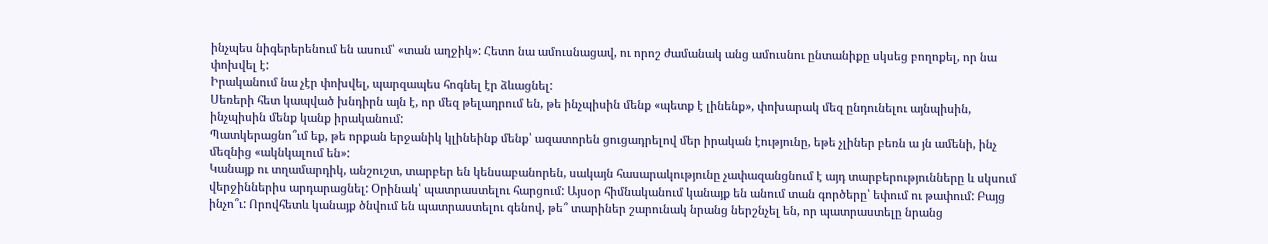ինչպես նիգերերենում են ասում՝ «տան աղջիկ»: Հետո նա ամուսնացավ, ու որոշ ժամանակ անց ամուսնու ընտանիքը սկսեց բողոքել, որ նա փոխվել է:
Իրականում նա չէր փոխվել, պարզապես հոգնել էր ձևացնել:
Սեռերի հետ կապված խնդիրն այն է, որ մեզ թելադրում են, թե ինչպիսին մենք «պետք է լինենք», փոխարակ մեզ ընդունելու այնպիսին, ինչպիսին մենք կանք իրականում:
Պատկերացնո՞ւմ եք, թե որքան երջանիկ կլինեինք մենք՝ ազատորեն ցուցադրելով մեր իրական էությունը, եթե չլիներ բեռն ա յն ամենի, ինչ մեզնից «ակնկալում են»:
Կանայք ու տղամարդիկ, անշուշտ, տարբեր են կենսաբանորեն, սակայն հասարակությունը չափազանցնում է այդ տարբերությունները և սկսում վերջիններիս արդարացնել: Օրինակ՝ պատրաստելու հարցում: Այսօր հիմնականում կանայք են անում տան գործերը՝ եփում ու թափում: Բայց ինչո՞ւ: Որովհետև կանայք ծնվում են պատրաստելու գենով, թե՞ տարիներ շարունակ նրանց ներշնչել են, որ պատրաստելը նրանց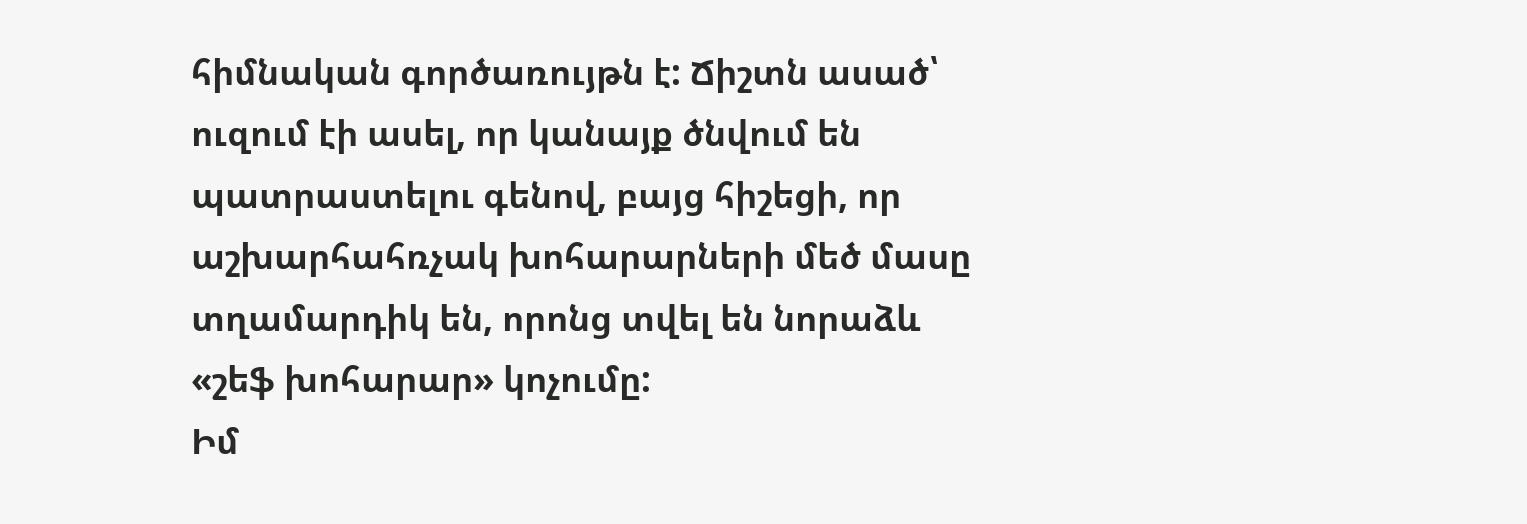հիմնական գործառույթն է: Ճիշտն ասած՝ ուզում էի ասել, որ կանայք ծնվում են պատրաստելու գենով, բայց հիշեցի, որ աշխարհահռչակ խոհարարների մեծ մասը տղամարդիկ են, որոնց տվել են նորաձև «շեֆ խոհարար» կոչումը:
Իմ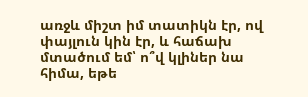առջև միշտ իմ տատիկն էր, ով փայլուն կին էր, և հաճախ մտածում եմ՝ ո՞վ կլիներ նա հիմա, եթե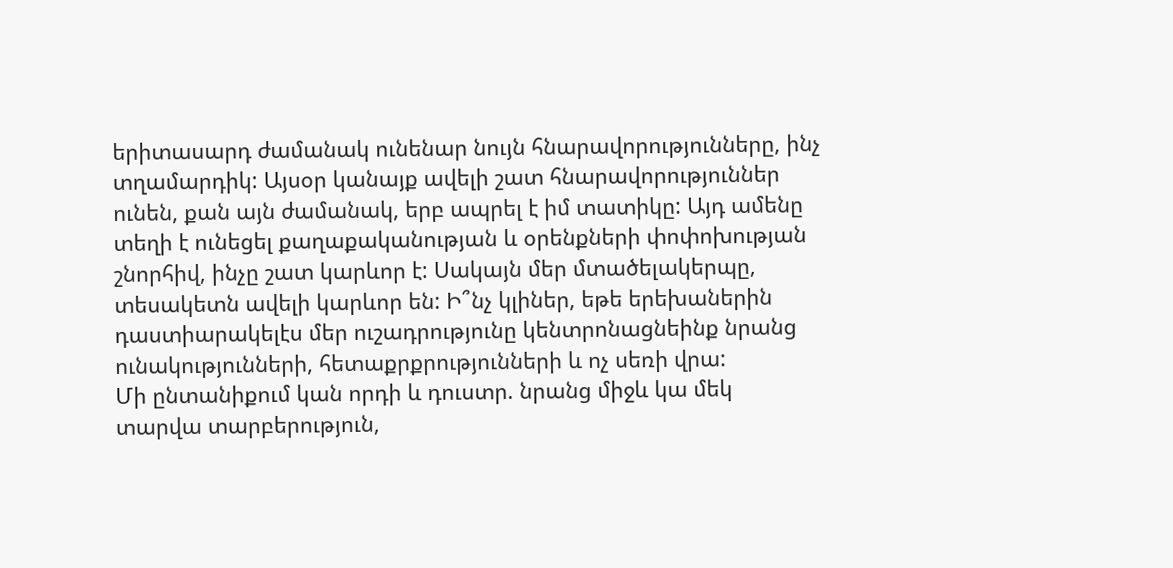երիտասարդ ժամանակ ունենար նույն հնարավորությունները, ինչ տղամարդիկ: Այսօր կանայք ավելի շատ հնարավորություններ ունեն, քան այն ժամանակ, երբ ապրել է իմ տատիկը: Այդ ամենը տեղի է ունեցել քաղաքականության և օրենքների փոփոխության շնորհիվ, ինչը շատ կարևոր է: Սակայն մեր մտածելակերպը, տեսակետն ավելի կարևոր են: Ի՞նչ կլիներ, եթե երեխաներին դաստիարակելէս մեր ուշադրությունը կենտրոնացնեինք նրանց ունակությունների, հետաքրքրությունների և ոչ սեռի վրա:
Մի ընտանիքում կան որդի և դուստր. նրանց միջև կա մեկ տարվա տարբերություն,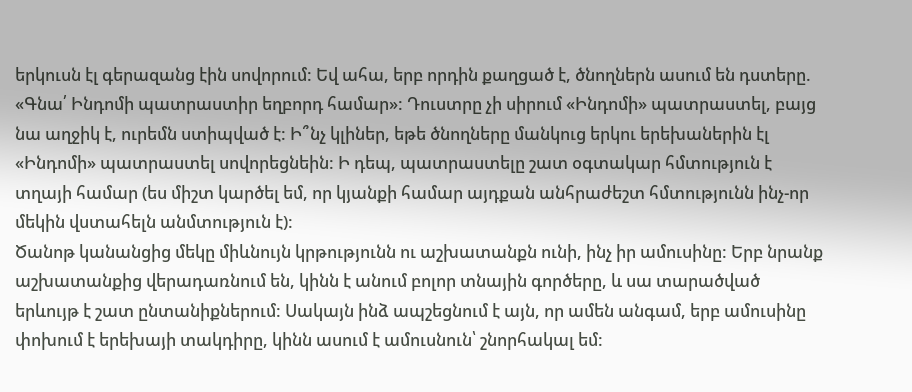երկուսն էլ գերազանց էին սովորում: Եվ ահա, երբ որդին քաղցած է, ծնողներն ասում են դստերը. «Գնա՛ Ինդոմի պատրաստիր եղբորդ համար»: Դուստրը չի սիրում «Ինդոմի» պատրաստել, բայց նա աղջիկ է, ուրեմն ստիպված է: Ի՞նչ կլիներ, եթե ծնողները մանկուց երկու երեխաներին էլ «Ինդոմի» պատրաստել սովորեցնեին: Ի դեպ, պատրաստելը շատ օգտակար հմտություն է տղայի համար (ես միշտ կարծել եմ, որ կյանքի համար այդքան անհրաժեշտ հմտությունն ինչ-որ մեկին վստահելն անմտություն է):
Ծանոթ կանանցից մեկը միևնույն կրթությունն ու աշխատանքն ունի, ինչ իր ամուսինը: Երբ նրանք աշխատանքից վերադառնում են, կինն է անում բոլոր տնային գործերը, և սա տարածված երևույթ է շատ ընտանիքներում: Սակայն ինձ ապշեցնում է այն, որ ամեն անգամ, երբ ամուսինը փոխում է երեխայի տակդիրը, կինն ասում է ամուսնուն՝ շնորհակալ եմ: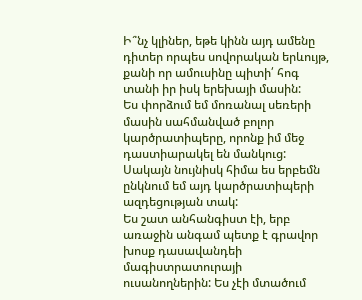Ի՞նչ կլիներ, եթե կինն այդ ամենը դիտեր որպես սովորական երևույթ, քանի որ ամուսինը պիտի՛ հոգ տանի իր իսկ երեխայի մասին:
Ես փորձում եմ մոռանալ սեռերի մասին սահմանված բոլոր կարծրատիպերը, որոնք իմ մեջ դաստիարակել են մանկուց: Սակայն նույնիսկ հիմա ես երբեմն ընկնում եմ այդ կարծրատիպերի ազդեցության տակ:
Ես շատ անհանգիստ էի, երբ առաջին անգամ պետք է գրավոր խոսք դասավանդեի մագիստրատուրայի ուսանողներին: Ես չէի մտածում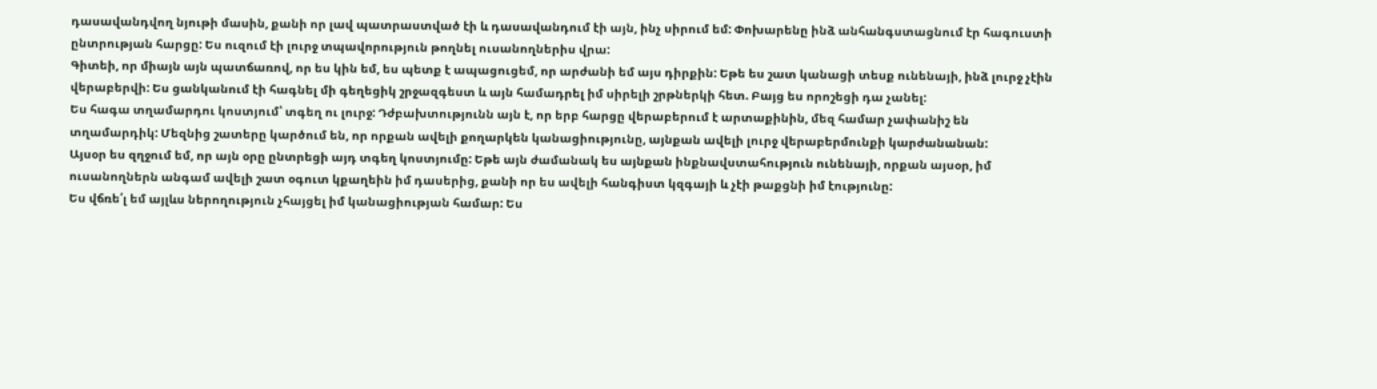դասավանդվող նյութի մասին, քանի որ լավ պատրաստված էի և դասավանդում էի այն, ինչ սիրում եմ: Փոխարենը ինձ անհանգստացնում էր հագուստի ընտրության հարցը: Ես ուզում էի լուրջ տպավորություն թողնել ուսանողներիս վրա:
Գիտեի, որ միայն այն պատճառով, որ ես կին եմ, ես պետք է ապացուցեմ, որ արժանի եմ այս դիրքին: Եթե ես շատ կանացի տեսք ունենայի, ինձ լուրջ չէին վերաբերվի: Ես ցանկանում էի հագնել մի գեղեցիկ շրջազգեստ և այն համադրել իմ սիրելի շրթներկի հետ. Բայց ես որոշեցի դա չանել:
Ես հագա տղամարդու կոստյում՝ տգեղ ու լուրջ: Դժբախտությունն այն է, որ երբ հարցը վերաբերում է արտաքինին, մեզ համար չափանիշ են տղամարդիկ: Մեզնից շատերը կարծում են, որ որքան ավելի քողարկեն կանացիությունը, այնքան ավելի լուրջ վերաբերմունքի կարժանանան:
Այսօր ես զղջում եմ, որ այն օրը ընտրեցի այդ տգեղ կոստյումը: Եթե այն ժամանակ ես այնքան ինքնավստահություն ունենայի, որքան այսօր, իմ ուսանողներն անգամ ավելի շատ օգուտ կքաղեին իմ դասերից, քանի որ ես ավելի հանգիստ կզգայի և չէի թաքցնի իմ էությունը:
Ես վճռե՛լ եմ այլևս ներողություն չհայցել իմ կանացիության համար: Ես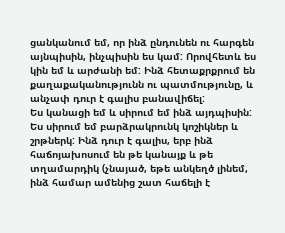ցանկանում եմ, որ ինձ ընդունեն ու հարգեն այնպիսին, ինչպիսին ես կամ: Որովհետև ես կին եմ և արժանի եմ: Ինձ հետաքրքրում են քաղաքականությունն ու պատմությունը, և անչափ դուր է գալիս բանավիճել:
Ես կանացի եմ և սիրում եմ ինձ այդպիսին: Ես սիրում եմ բարձրակրունկ կոշիկներ և շրթներկ: Ինձ դուր է գալիս, երբ ինձ հաճոյախոսում են թե կանայք և թե տղամարդիկ (չնայած, եթե անկեղծ լինեմ, ինձ համար ամենից շատ հաճելի է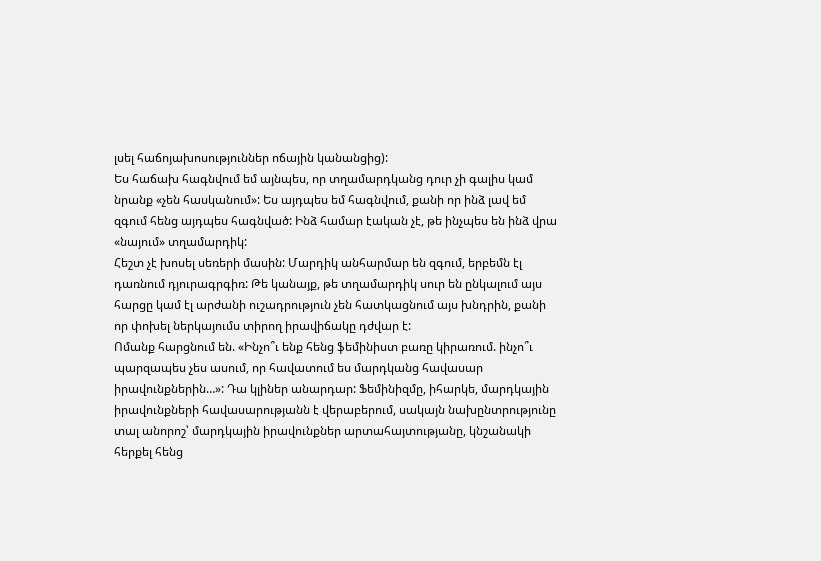լսել հաճոյախոսություններ ոճային կանանցից):
Ես հաճախ հագնվում եմ այնպես, որ տղամարդկանց դուր չի գալիս կամ նրանք «չեն հասկանում»: Ես այդպես եմ հագնվում, քանի որ ինձ լավ եմ զգում հենց այդպես հագնված: Ինձ համար էական չէ, թե ինչպես են ինձ վրա «նայում» տղամարդիկ:
Հեշտ չէ խոսել սեռերի մասին: Մարդիկ անհարմար են զգում, երբեմն էլ դառնում դյուրագրգիռ: Թե կանայք, թե տղամարդիկ սուր են ընկալում այս հարցը կամ էլ արժանի ուշադրություն չեն հատկացնում այս խնդրին, քանի որ փոխել ներկայումս տիրող իրավիճակը դժվար է:
Ոմանք հարցնում են. «Ինչո՞ւ ենք հենց ֆեմինիստ բառը կիրառում. ինչո՞ւ պարզապես չես ասում, որ հավատում ես մարդկանց հավասար իրավունքներին…»: Դա կլիներ անարդար: Ֆեմինիզմը, իհարկե, մարդկային իրավունքների հավասարությանն է վերաբերում, սակայն նախընտրությունը տալ անորոշ՝ մարդկային իրավունքներ արտահայտությանը, կնշանակի հերքել հենց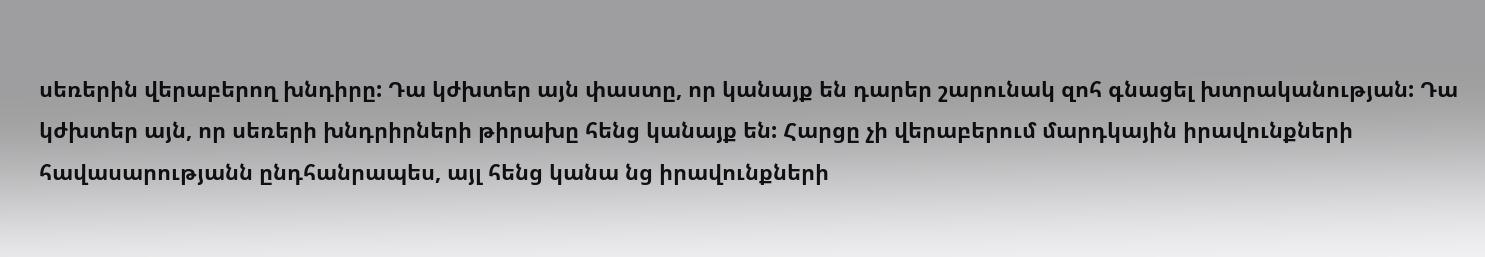սեռերին վերաբերող խնդիրը: Դա կժխտեր այն փաստը, որ կանայք են դարեր շարունակ զոհ գնացել խտրականության: Դա կժխտեր այն, որ սեռերի խնդրիրների թիրախը հենց կանայք են: Հարցը չի վերաբերում մարդկային իրավունքների հավասարությանն ընդհանրապես, այլ հենց կանա նց իրավունքների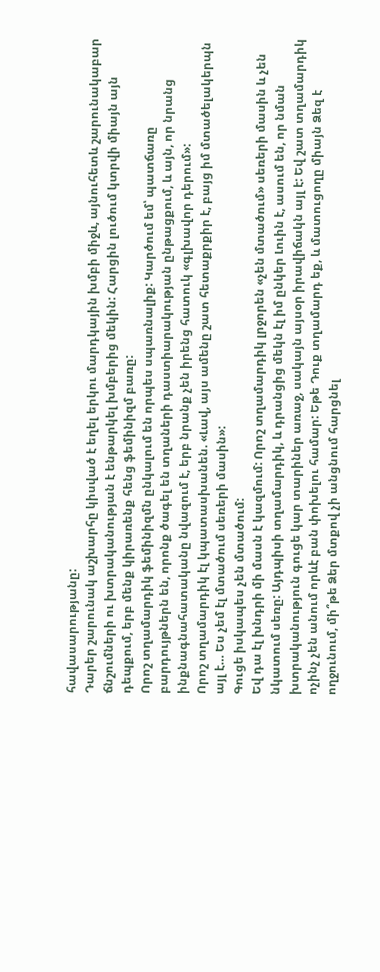հավասարությանը:
Դարեր շարունակ աշխարհը կիսված է եղել երկու մարդկային խմբի միջև, այնուհետև շարունակաբար ճնշումների ու խտրականության է ենթարկել խմբերից մեկին: Հարցին լուծում կտրվի միայն այն դեպքում, երբ մենք կիրառենք հենց ֆեմինիզմ բառը:
Որոշ տղամարդիկ ֆեմինիզմն ընկալում են որպես սպառնալիք: Կարծում եմ՝ պատճառը բարդույթներն են, որոնք ծագել են տղաների դաստիարակության ընթացքում, և այն, որ նրանց ինքնագնահատականը նվազում է, երբ նրանք չեն իրենց հատուկ «գլխավոր դերում»:
Որոշ տղամարդիկ էլ կպատասխանեն. «Լավ, այս ամենը շատ հետաքրքիր է, բայց իմ մտածելակերպն այլ է… Ես չեմ էլ մտածում սեռերի մասին»:
Գուցե իսկապես չեն մտածում:
Եվ դա էլ խնդրի մի մասն է կազմում: Որոշ տղամարդիկ լրջորեն «չեն մտածում» սեռերի մասին և չեն նկատում սեռը: Այդպիսի տղամարդիկ, և դրանցից մեկն էլ իմ ընկեր Լուին է, ասում են, որ նման խտրականություն գուցե կար տարիներ առաջ, սակայն այսօր իրավիճակն այլ է: Եվ շատ տղամարդիկ ոչինչ չեն անում որևէ բան փոխելու համար: Եթե Դուք տղամարդ եք, և մատուցողը միայն Ձեզ է ողջունում, մի՞թե Ձեր մտքով չի անցնում հարցնել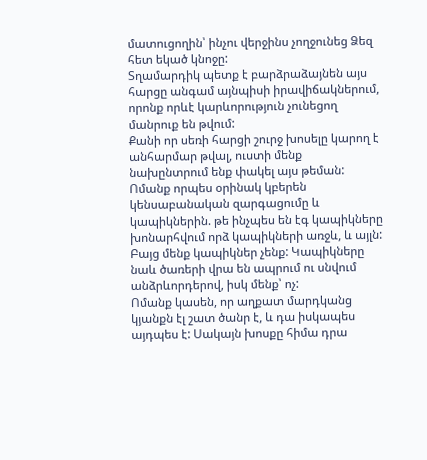մատուցողին՝ ինչու վերջինս չողջունեց Ձեզ հետ եկած կնոջը:
Տղամարդիկ պետք է բարձրաձայնեն այս հարցը անգամ այնպիսի իրավիճակներում, որոնք որևէ կարևորություն չունեցող մանրուք են թվում:
Քանի որ սեռի հարցի շուրջ խոսելը կարող է անհարմար թվալ, ուստի մենք նախընտրում ենք փակել այս թեման:
Ոմանք որպես օրինակ կբերեն կենսաբանական զարգացումը և կապիկներին. թե ինչպես են էգ կապիկները խոնարհվում որձ կապիկների առջև, և այլն: Բայց մենք կապիկներ չենք: Կապիկները նաև ծառերի վրա են ապրում ու սնվում անձրևորդերով, իսկ մենք՝ ոչ:
Ոմանք կասեն, որ աղքատ մարդկանց կյանքն էլ շատ ծանր է, և դա իսկապես այդպես է: Սակայն խոսքը հիմա դրա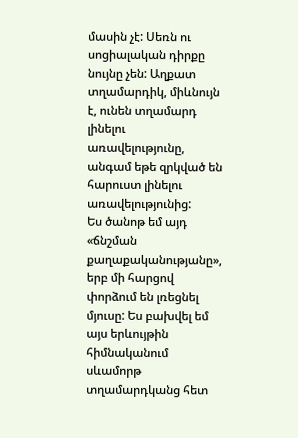մասին չէ: Սեռն ու սոցիալական դիրքը նույնը չեն: Աղքատ տղամարդիկ, միևնույն է, ունեն տղամարդ լինելու առավելությունը, անգամ եթե զրկված են հարուստ լինելու առավելությունից:
Ես ծանոթ եմ այդ «ճնշման քաղաքականությանը», երբ մի հարցով փորձում են լռեցնել մյուսը: Ես բախվել եմ այս երևույթին հիմնականում սևամորթ տղամարդկանց հետ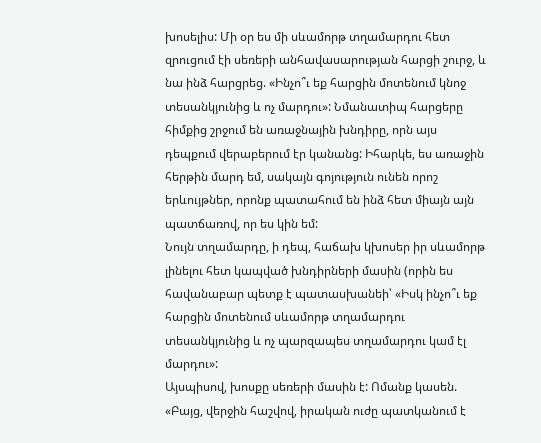խոսելիս: Մի օր ես մի սևամորթ տղամարդու հետ զրուցում էի սեռերի անհավասարության հարցի շուրջ, և նա ինձ հարցրեց. «Ինչո՞ւ եք հարցին մոտենում կնոջ տեսանկյունից և ոչ մարդու»: Նմանատիպ հարցերը հիմքից շրջում են առաջնային խնդիրը, որն այս դեպքում վերաբերում էր կանանց: Իհարկե, ես առաջին հերթին մարդ եմ, սակայն գոյություն ունեն որոշ երևույթներ, որոնք պատահում են ինձ հետ միայն այն պատճառով, որ ես կին եմ:
Նույն տղամարդը, ի դեպ, հաճախ կխոսեր իր սևամորթ լինելու հետ կապված խնդիրների մասին (որին ես հավանաբար պետք է պատասխանեի՝ «Իսկ ինչո՞ւ եք հարցին մոտենում սևամորթ տղամարդու տեսանկյունից և ոչ պարզապես տղամարդու կամ էլ մարդու»:
Այսպիսով, խոսքը սեռերի մասին է: Ոմանք կասեն. «Բայց, վերջին հաշվով, իրական ուժը պատկանում է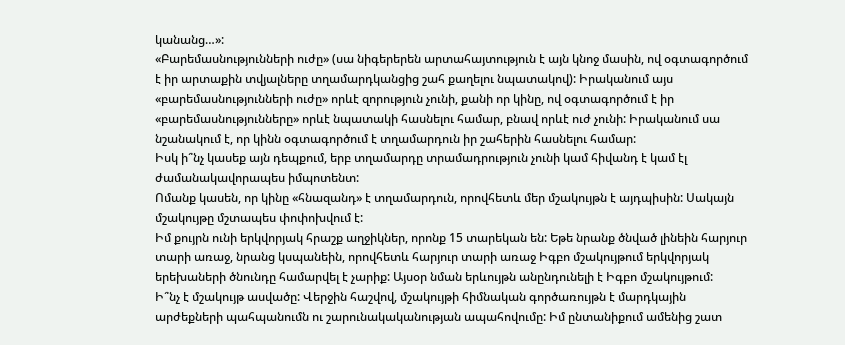կանանց…»:
«Բարեմասնությունների ուժը» (սա նիգերերեն արտահայտություն է այն կնոջ մասին, ով օգտագործում է իր արտաքին տվյալները տղամարդկանցից շահ քաղելու նպատակով): Իրականում այս «բարեմասնությունների ուժը» որևէ զորություն չունի, քանի որ կինը, ով օգտագործում է իր «բարեմասնությունները» որևէ նպատակի հասնելու համար, բնավ որևէ ուժ չունի: Իրականում սա նշանակում է, որ կինն օգտագործում է տղամարդուն իր շահերին հասնելու համար:
Իսկ ի՞նչ կասեք այն դեպքում, երբ տղամարդը տրամադրություն չունի կամ հիվանդ է կամ էլ ժամանակավորապես իմպոտենտ:
Ոմանք կասեն, որ կինը «հնազանդ» է տղամարդուն, որովհետև մեր մշակույթն է այդպիսին: Սակայն մշակույթը մշտապես փոփոխվում է:
Իմ քույրն ունի երկվորյակ հրաշք աղջիկներ, որոնք 15 տարեկան են: Եթե նրանք ծնված լինեին հարյուր տարի առաջ, նրանց կսպանեին, որովհետև հարյուր տարի առաջ Իգբո մշակույթում երկվորյակ երեխաների ծնունդը համարվել է չարիք: Այսօր նման երևույթն անընդունելի է Իգբո մշակույթում:
Ի՞նչ է մշակույթ ասվածը: Վերջին հաշվով, մշակույթի հիմնական գործառույթն է մարդկային արժեքների պահպանումն ու շարունակականության ապահովումը: Իմ ընտանիքում ամենից շատ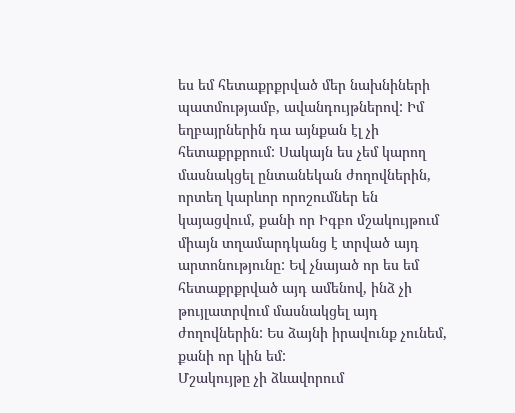ես եմ հետաքրքրված մեր նախնիների պատմությամբ, ավանդույթներով: Իմ եղբայրներին դա այնքան էլ չի հետաքրքրում: Սակայն ես չեմ կարող մասնակցել ընտանեկան ժողովներին, որտեղ կարևոր որոշումներ են կայացվում, քանի որ Իգբո մշակույթում միայն տղամարդկանց է տրված այդ արտոնությունը: Եվ չնայած որ ես եմ հետաքրքրված այդ ամենով, ինձ չի թույլատրվում մասնակցել այդ ժողովներին: Ես ձայնի իրավունք չունեմ, քանի որ կին եմ:
Մշակույթը չի ձևավորում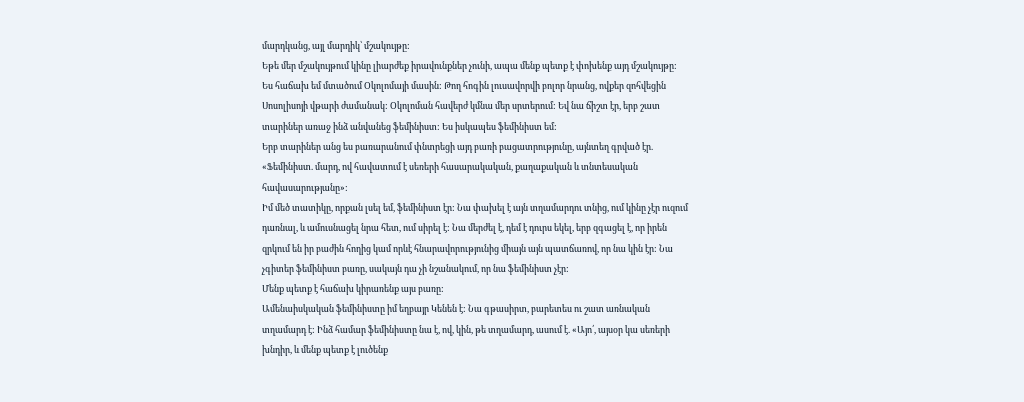մարդկանց, այլ մարդիկ՝ մշակույթը:
Եթե մեր մշակույթում կինը լիարժեք իրավունքներ չունի, ապա մենք պետք է փոխենք այդ մշակույթը:
Ես հաճախ եմ մտածում Օկոլոմայի մասին: Թող հոգին լուսավորվի բոլոր նրանց, ովքեր զոհվեցին Սոսոլիսոյի վթարի ժամանակ: Օկոլոման հավերժ կմնա մեր սրտերում: Եվ նա ճիշտ էր, երբ շատ տարիներ առաջ ինձ անվանեց ֆեմինիստ: Ես իսկապես ֆեմինիստ եմ:
Երբ տարիներ անց ես բառարանում փնտրեցի այդ բառի բացատրությունը, այնտեղ գրված էր. «Ֆեմինիստ. մարդ, ով հավատում է սեռերի հասարակական, քաղաքական և տնտեսական հավասարությանը»:
Իմ մեծ տատիկը, որքան լսել եմ, ֆեմինիստ էր: Նա փախել է այն տղամարդու տնից, ում կինը չէր ուզում դառնալ, և ամուսնացել նրա հետ, ում սիրել է: Նա մերժել է, դեմ է դուրս եկել, երբ զգացել է, որ իրեն զրկում են իր բաժին հողից կամ որևէ հնարավորությունից միայն այն պատճառով, որ նա կին էր: Նա չգիտեր ֆեմինիստ բառը, սակայն դա չի նշանակում, որ նա ֆեմինիստ չէր:
Մենք պետք է հաճախ կիրառենք այս բառը:
Ամենաիսկական ֆեմինիստը իմ եղբայր Կենեն է: Նա գթասիրտ, բարետես ու շատ առնական տղամարդ է: Ինձ համար ֆեմինիստը նա է, ով, կին, թե տղամարդ, ասում է. «Այո՛, այսօր կա սեռերի խնդիր, և մենք պետք է լուծենք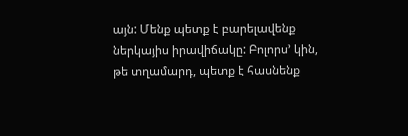այն: Մենք պետք է բարելավենք ներկայիս իրավիճակը: Բոլորս’ կին, թե տղամարդ, պետք է հասնենք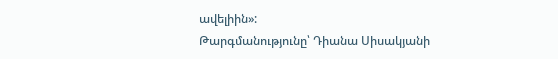ավելիին»:
Թարգմանությունը՝ Դիանա Սիսակյանի